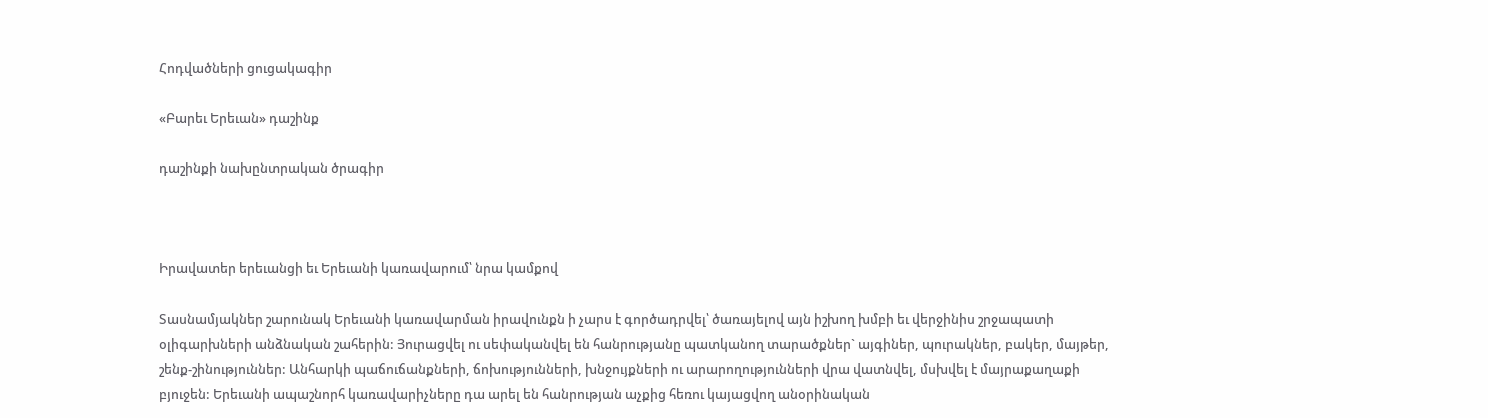Հոդվածների ցուցակագիր

«Բարեւ Երեւան» դաշինք

դաշինքի նախընտրական ծրագիր



Իրավատեր երեւանցի եւ Երեւանի կառավարում՝ նրա կամքով

Տասնամյակներ շարունակ Երեւանի կառավարման իրավունքն ի չարս է գործադրվել՝ ծառայելով այն իշխող խմբի եւ վերջինիս շրջապատի օլիգարխների անձնական շահերին: Յուրացվել ու սեփականվել են հանրությանը պատկանող տարածքներ` այգիներ, պուրակներ, բակեր, մայթեր, շենք-շինություններ: Անհարկի պաճուճանքների, ճոխությունների, խնջույքների ու արարողությունների վրա վատնվել, մսխվել է մայրաքաղաքի բյուջեն: Երեւանի ապաշնորհ կառավարիչները դա արել են հանրության աչքից հեռու կայացվող անօրինական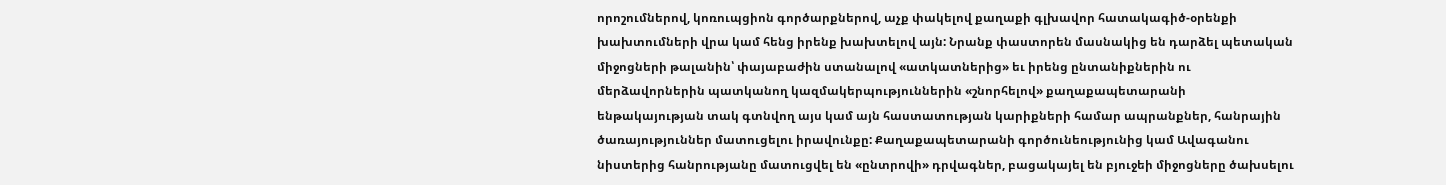որոշումներով, կոռուպցիոն գործարքներով, աչք փակելով քաղաքի գլխավոր հատակագիծ-օրենքի խախտումների վրա կամ հենց իրենք խախտելով այն: Նրանք փաստորեն մասնակից են դարձել պետական միջոցների թալանին՝ փայաբաժին ստանալով «ատկատներից» եւ իրենց ընտանիքներին ու մերձավորներին պատկանող կազմակերպություններին «շնորհելով» քաղաքապետարանի ենթակայության տակ գտնվող այս կամ այն հաստատության կարիքների համար ապրանքներ, հանրային ծառայություններ մատուցելու իրավունքը: Քաղաքապետարանի գործունեությունից կամ Ավագանու նիստերից հանրությանը մատուցվել են «ընտրովի» դրվագներ, բացակայել են բյուջեի միջոցները ծախսելու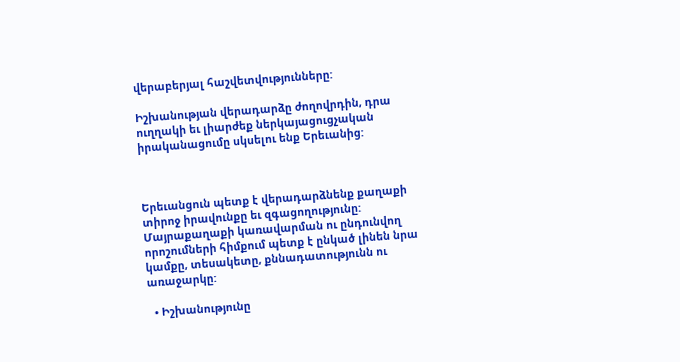վերաբերյալ հաշվետվությունները:

Իշխանության վերադարձը ժողովրդին, դրա ուղղակի եւ լիարժեք ներկայացուցչական իրականացումը սկսելու ենք Երեւանից:



Երեւանցուն պետք է վերադարձնենք քաղաքի տիրոջ իրավունքը եւ զգացողությունը: Մայրաքաղաքի կառավարման ու ընդունվող որոշումների հիմքում պետք է ընկած լինեն նրա կամքը, տեսակետը, քննադատությունն ու առաջարկը:

  • Իշխանությունը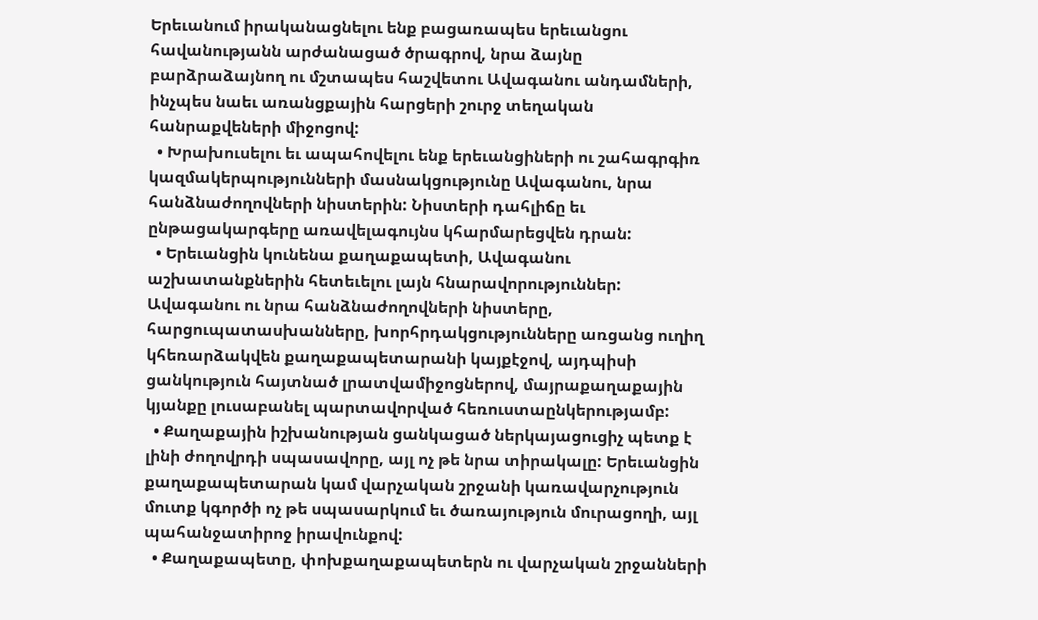Երեւանում իրականացնելու ենք բացառապես երեւանցու հավանությանն արժանացած ծրագրով, նրա ձայնը բարձրաձայնող ու մշտապես հաշվետու Ավագանու անդամների, ինչպես նաեւ առանցքային հարցերի շուրջ տեղական հանրաքվեների միջոցով:
  • Խրախուսելու եւ ապահովելու ենք երեւանցիների ու շահագրգիռ կազմակերպությունների մասնակցությունը Ավագանու, նրա հանձնաժողովների նիստերին: Նիստերի դահլիճը եւ ընթացակարգերը առավելագույնս կհարմարեցվեն դրան:
  • Երեւանցին կունենա քաղաքապետի, Ավագանու աշխատանքներին հետեւելու լայն հնարավորություններ: Ավագանու ու նրա հանձնաժողովների նիստերը, հարցուպատասխանները, խորհրդակցությունները առցանց ուղիղ կհեռարձակվեն քաղաքապետարանի կայքէջով, այդպիսի ցանկություն հայտնած լրատվամիջոցներով, մայրաքաղաքային կյանքը լուսաբանել պարտավորված հեռուստաընկերությամբ:
  • Քաղաքային իշխանության ցանկացած ներկայացուցիչ պետք է լինի ժողովրդի սպասավորը, այլ ոչ թե նրա տիրակալը: Երեւանցին քաղաքապետարան կամ վարչական շրջանի կառավարչություն մուտք կգործի ոչ թե սպասարկում եւ ծառայություն մուրացողի, այլ պահանջատիրոջ իրավունքով:
  • Քաղաքապետը, փոխքաղաքապետերն ու վարչական շրջանների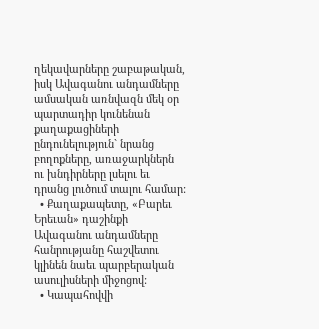ղեկավարները շաբաթական, իսկ Ավագանու անդամները ամսական առնվազն մեկ օր պարտադիր կունենան քաղաքացիների ընդունելություն` նրանց բողոքները, առաջարկներն ու խնդիրները լսելու եւ դրանց լուծում տալու համար:
  • Քաղաքապետը, «Բարեւ Երեւան» դաշինքի Ավագանու անդամները հանրությանը հաշվետու կլինեն նաեւ պարբերական ասուլիսների միջոցով:
  • Կապահովվի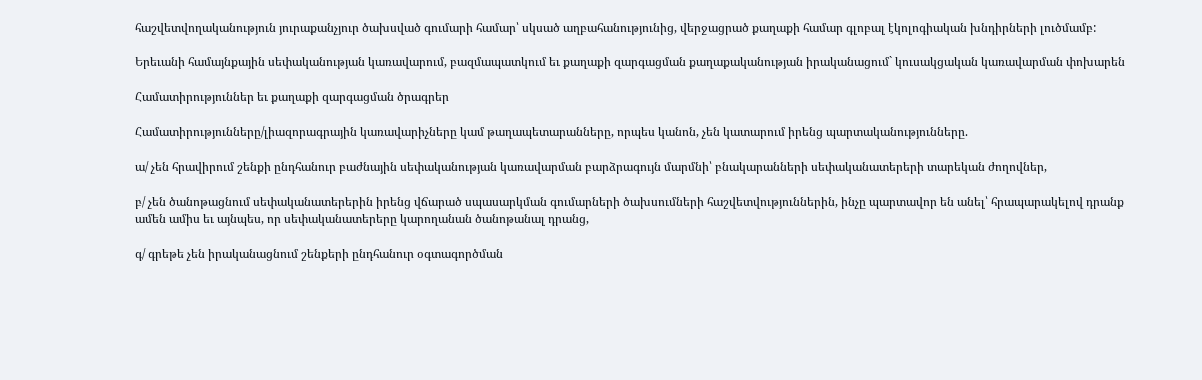հաշվետվողականություն յուրաքանչյուր ծախսված գումարի համար՝ սկսած աղբահանությունից, վերջացրած քաղաքի համար գլոբալ էկոլոգիական խնդիրների լուծմամբ:

Երեւանի համայնքային սեփականության կառավարում, բազմապատկում եւ քաղաքի զարգացման քաղաքականության իրականացում` կուսակցական կառավարման փոխարեն

Համատիրություններ եւ քաղաքի զարգացման ծրագրեր

Համատիրությունները/լիազորագրային կառավարիչները կամ թաղապետարանները, որպես կանոն, չեն կատարում իրենց պարտականությունները.

ա/ չեն հրավիրում շենքի ընդհանուր բաժնային սեփականության կառավարման բարձրագույն մարմնի՝ բնակարանների սեփականատերերի տարեկան ժողովներ,

բ/ չեն ծանոթացնում սեփականատերերին իրենց վճարած սպասարկման գումարների ծախսումների հաշվետվություններին, ինչը պարտավոր են անել՝ հրապարակելով դրանք ամեն ամիս եւ այնպես, որ սեփականատերերը կարողանան ծանոթանալ դրանց,

գ/ գրեթե չեն իրականացնում շենքերի ընդհանուր օգտագործման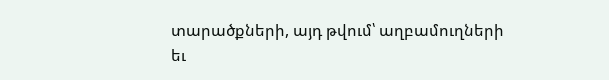տարածքների, այդ թվում՝ աղբամուղների եւ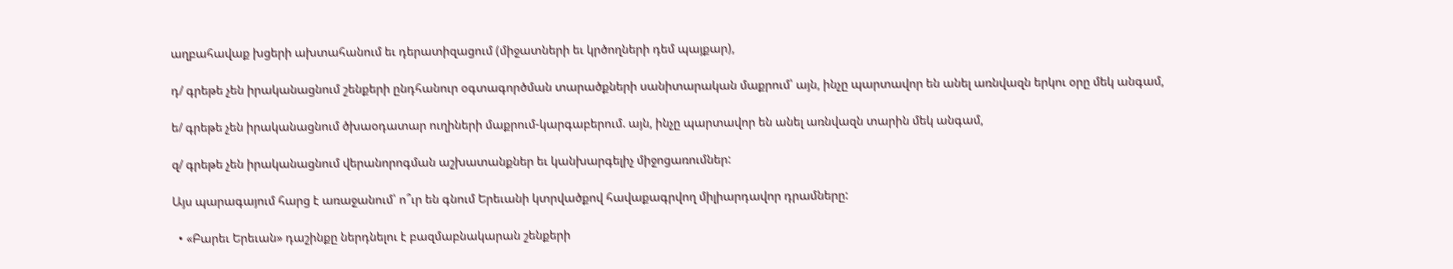աղբահավաք խցերի ախտահանում եւ դերատիզացում (միջատների եւ կրծողների դեմ պայքար),

դ/ գրեթե չեն իրականացնում շենքերի ընդհանուր օգտագործման տարածքների սանիտարական մաքրում՝ այն, ինչը պարտավոր են անել առնվազն երկու օրը մեկ անգամ,

ե/ գրեթե չեն իրականացնում ծխաօդատար ուղիների մաքրում-կարգաբերում. այն, ինչը պարտավոր են անել առնվազն տարին մեկ անգամ,

զ/ գրեթե չեն իրականացնում վերանորոգման աշխատանքներ եւ կանխարգելիչ միջոցառումներ:

Այս պարագայում հարց է առաջանում՝ ո՞ւր են գնում Երեւանի կտրվածքով հավաքագրվող միլիարդավոր դրամները:

  • «Բարեւ Երեւան» դաշինքը ներդնելու է բազմաբնակարան շենքերի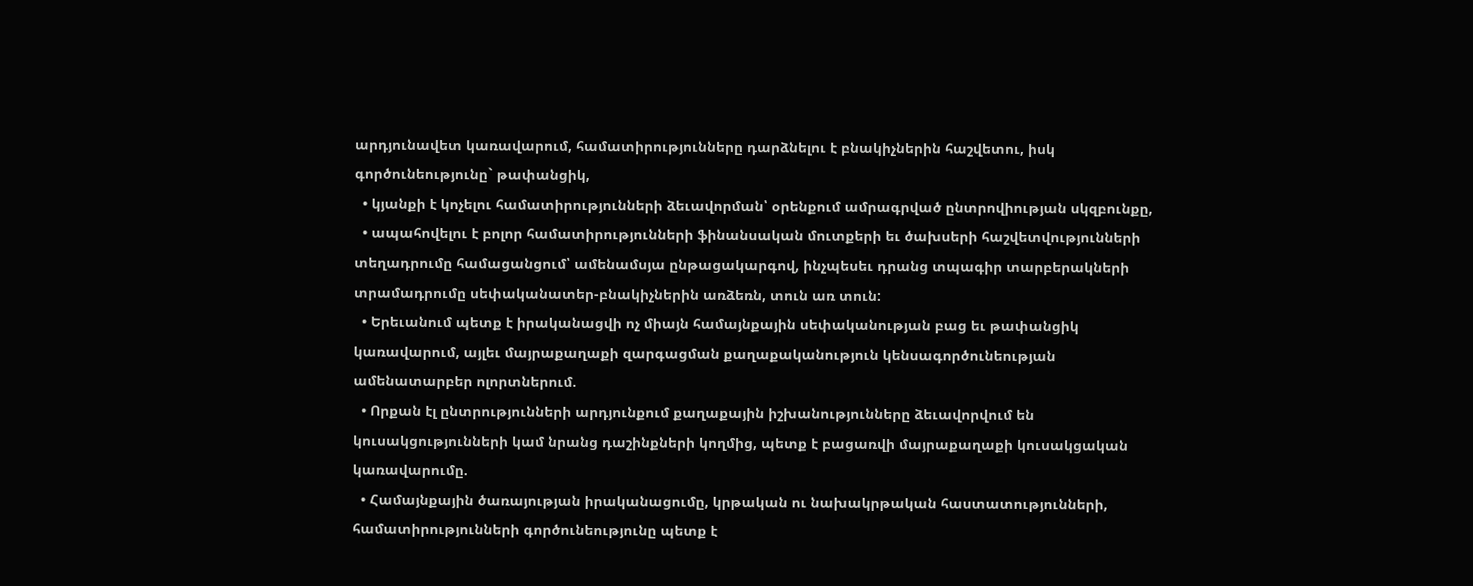արդյունավետ կառավարում, համատիրությունները դարձնելու է բնակիչներին հաշվետու, իսկ գործունեությունը` թափանցիկ,
  • կյանքի է կոչելու համատիրությունների ձեւավորման՝ օրենքում ամրագրված ընտրովիության սկզբունքը,
  • ապահովելու է բոլոր համատիրությունների ֆինանսական մուտքերի եւ ծախսերի հաշվետվությունների տեղադրումը համացանցում՝ ամենամսյա ընթացակարգով, ինչպեսեւ դրանց տպագիր տարբերակների տրամադրումը սեփականատեր-բնակիչներին առձեռն, տուն առ տուն:
  • Երեւանում պետք է իրականացվի ոչ միայն համայնքային սեփականության բաց եւ թափանցիկ կառավարում, այլեւ մայրաքաղաքի զարգացման քաղաքականություն կենսագործունեության ամենատարբեր ոլորտներում.
  • Որքան էլ ընտրությունների արդյունքում քաղաքային իշխանությունները ձեւավորվում են կուսակցությունների կամ նրանց դաշինքների կողմից, պետք է բացառվի մայրաքաղաքի կուսակցական կառավարումը.
  • Համայնքային ծառայության իրականացումը, կրթական ու նախակրթական հաստատությունների, համատիրությունների գործունեությունը պետք է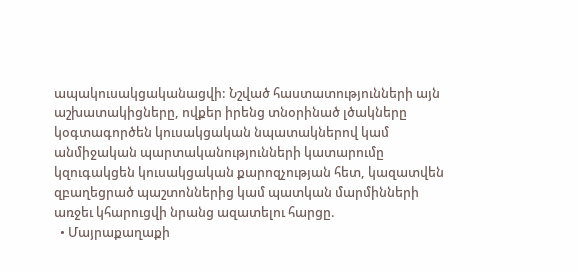ապակուսակցականացվի: Նշված հաստատությունների այն աշխատակիցները, ովքեր իրենց տնօրինած լծակները կօգտագործեն կուսակցական նպատակներով կամ անմիջական պարտականությունների կատարումը կզուգակցեն կուսակցական քարոզչության հետ, կազատվեն զբաղեցրած պաշտոններից կամ պատկան մարմինների առջեւ կհարուցվի նրանց ազատելու հարցը.
  • Մայրաքաղաքի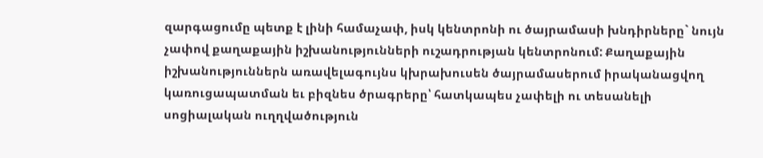զարգացումը պետք է լինի համաչափ, իսկ կենտրոնի ու ծայրամասի խնդիրները` նույն չափով քաղաքային իշխանությունների ուշադրության կենտրոնում: Քաղաքային իշխանություններն առավելագույնս կխրախուսեն ծայրամասերում իրականացվող կառուցապատման եւ բիզնես ծրագրերը՝ հատկապես չափելի ու տեսանելի սոցիալական ուղղվածություն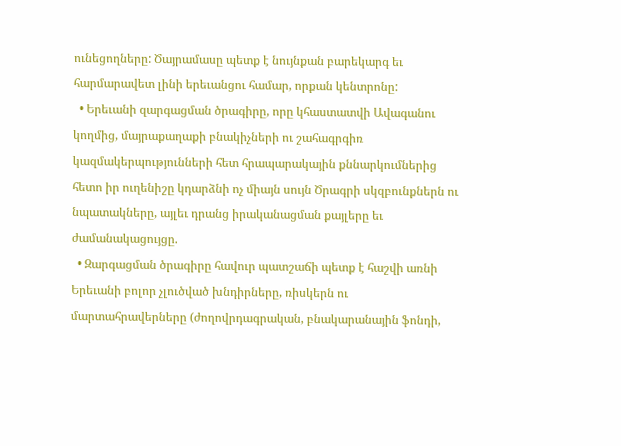ունեցողները: Ծայրամասը պետք է նույնքան բարեկարգ եւ հարմարավետ լինի երեւանցու համար, որքան կենտրոնը:
  • Երեւանի զարգացման ծրագիրը, որը կհաստատվի Ավագանու կողմից, մայրաքաղաքի բնակիչների ու շահագրգիռ կազմակերպությունների հետ հրապարակային քննարկումներից հետո իր ուղենիշը կդարձնի ոչ միայն սույն Ծրագրի սկզբունքներն ու նպատակները, այլեւ դրանց իրականացման քայլերը եւ ժամանակացույցը.
  • Զարգացման ծրագիրը հավուր պատշաճի պետք է հաշվի առնի Երեւանի բոլոր չլուծված խնդիրները, ռիսկերն ու մարտահրավերները (ժողովրդագրական, բնակարանային ֆոնդի,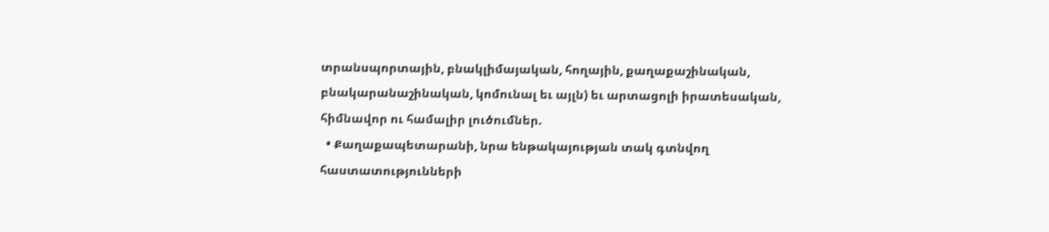տրանսպորտային, բնակլիմայական, հողային, քաղաքաշինական, բնակարանաշինական, կոմունալ եւ այլն) եւ արտացոլի իրատեսական, հիմնավոր ու համալիր լուծումներ.
  • Քաղաքապետարանի, նրա ենթակայության տակ գտնվող հաստատությունների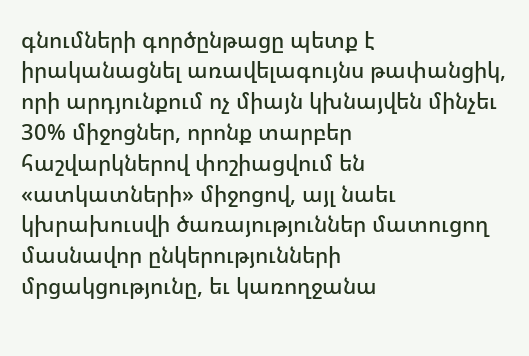գնումների գործընթացը պետք է իրականացնել առավելագույնս թափանցիկ, որի արդյունքում ոչ միայն կխնայվեն մինչեւ 30% միջոցներ, որոնք տարբեր հաշվարկներով փոշիացվում են «ատկատների» միջոցով, այլ նաեւ կխրախուսվի ծառայություններ մատուցող մասնավոր ընկերությունների մրցակցությունը, եւ կառողջանա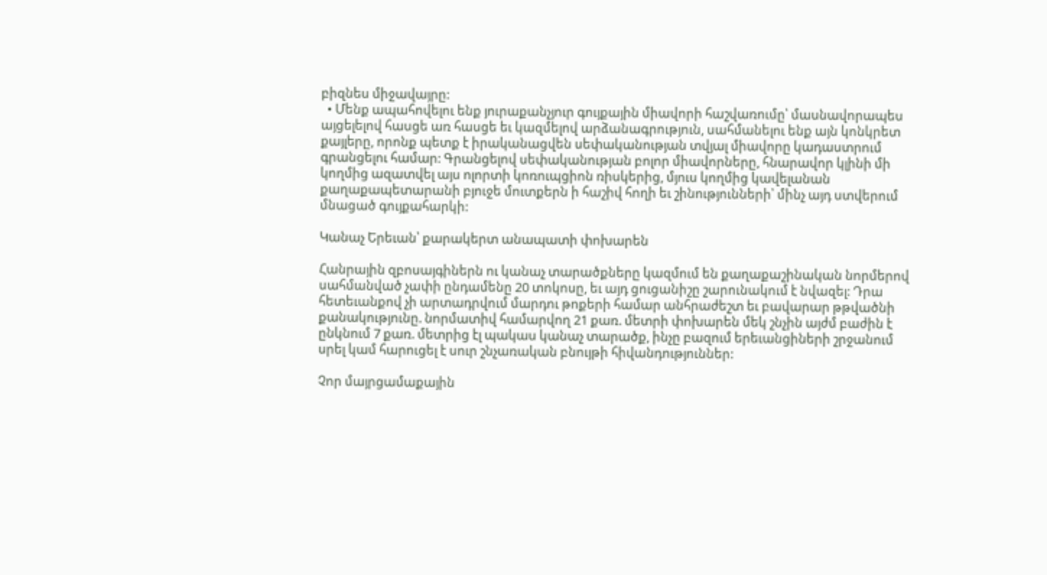բիզնես միջավայրը:
  • Մենք ապահովելու ենք յուրաքանչյուր գույքային միավորի հաշվառումը՝ մասնավորապես այցելելով հասցե առ հասցե եւ կազմելով արձանագրություն, սահմանելու ենք այն կոնկրետ քայլերը, որոնք պետք է իրականացվեն սեփականության տվյալ միավորը կադաստրում գրանցելու համար: Գրանցելով սեփականության բոլոր միավորները, հնարավոր կլինի մի կողմից ազատվել այս ոլորտի կոռուպցիոն ռիսկերից, մյուս կողմից կավելանան քաղաքապետարանի բյուջե մուտքերն ի հաշիվ հողի եւ շինությունների՝ մինչ այդ ստվերում մնացած գույքահարկի:

Կանաչ Երեւան՝ քարակերտ անապատի փոխարեն

Հանրային զբոսայգիներն ու կանաչ տարածքները կազմում են քաղաքաշինական նորմերով սահմանված չափի ընդամենը 20 տոկոսը, եւ այդ ցուցանիշը շարունակում է նվազել: Դրա հետեւանքով չի արտադրվում մարդու թոքերի համար անհրաժեշտ եւ բավարար թթվածնի քանակությունը. նորմատիվ համարվող 21 քառ. մետրի փոխարեն մեկ շնչին այժմ բաժին է ընկնում 7 քառ. մետրից էլ պակաս կանաչ տարածք, ինչը բազում երեւանցիների շրջանում սրել կամ հարուցել է սուր շնչառական բնույթի հիվանդություններ:

Չոր մայրցամաքային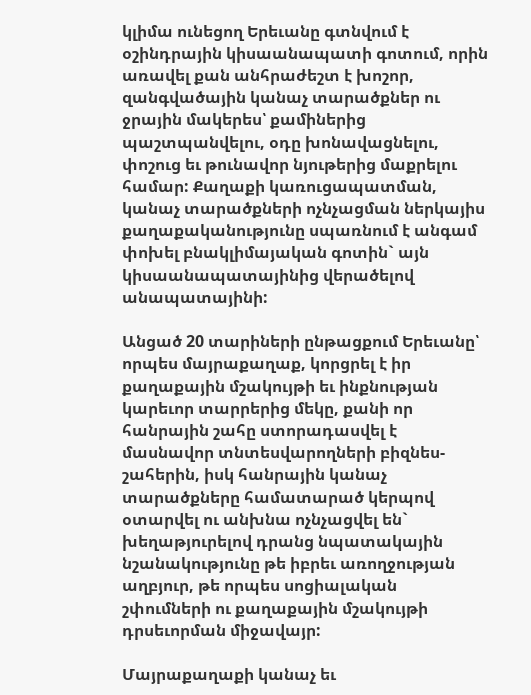կլիմա ունեցող Երեւանը գտնվում է օշինդրային կիսաանապատի գոտում, որին առավել քան անհրաժեշտ է խոշոր, զանգվածային կանաչ տարածքներ ու ջրային մակերես՝ քամիներից պաշտպանվելու, օդը խոնավացնելու, փոշուց եւ թունավոր նյութերից մաքրելու համար: Քաղաքի կառուցապատման, կանաչ տարածքների ոչնչացման ներկայիս քաղաքականությունը սպառնում է անգամ փոխել բնակլիմայական գոտին` այն կիսաանապատայինից վերածելով անապատայինի:

Անցած 20 տարիների ընթացքում Երեւանը՝ որպես մայրաքաղաք, կորցրել է իր քաղաքային մշակույթի եւ ինքնության կարեւոր տարրերից մեկը, քանի որ հանրային շահը ստորադասվել է մասնավոր տնտեսվարողների բիզնես-շահերին, իսկ հանրային կանաչ տարածքները համատարած կերպով օտարվել ու անխնա ոչնչացվել են` խեղաթյուրելով դրանց նպատակային նշանակությունը թե իբրեւ առողջության աղբյուր, թե որպես սոցիալական շփումների ու քաղաքային մշակույթի դրսեւորման միջավայր:

Մայրաքաղաքի կանաչ եւ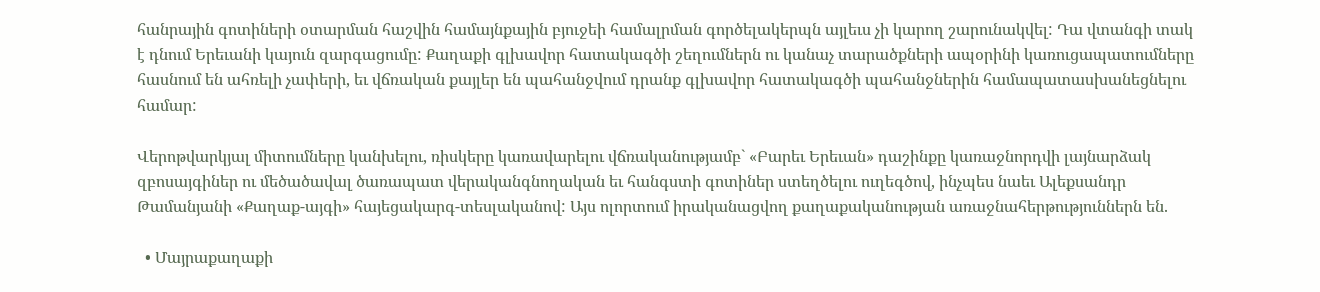հանրային գոտիների օտարման հաշվին համայնքային բյուջեի համալրման գործելակերպն այլեւս չի կարող շարունակվել: Դա վտանգի տակ է դնում Երեւանի կայուն զարգացումը: Քաղաքի գլխավոր հատակագծի շեղումներն ու կանաչ տարածքների ապօրինի կառուցապատումները հասնում են ահռելի չափերի, եւ վճռական քայլեր են պահանջվում դրանք գլխավոր հատակագծի պահանջներին համապատասխանեցնելու համար:

Վերոթվարկյալ միտումները կանխելու, ռիսկերը կառավարելու վճռականությամբ` «Բարեւ Երեւան» դաշինքը կառաջնորդվի լայնարձակ զբոսայգիներ ու մեծածավալ ծառապատ վերականգնողական եւ հանգստի գոտիներ ստեղծելու ուղեգծով, ինչպես նաեւ Ալեքսանդր Թամանյանի «Քաղաք-այգի» հայեցակարգ-տեսլականով: Այս ոլորտում իրականացվող քաղաքականության առաջնահերթություններն են.

  • Մայրաքաղաքի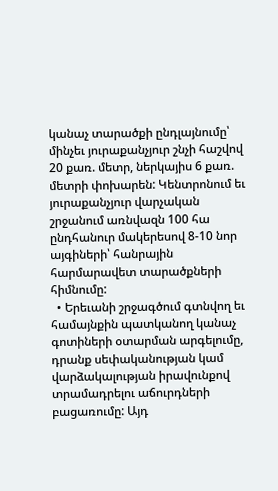կանաչ տարածքի ընդլայնումը՝ մինչեւ յուրաքանչյուր շնչի հաշվով 20 քառ. մետր, ներկայիս 6 քառ. մետրի փոխարեն: Կենտրոնում եւ յուրաքանչյուր վարչական շրջանում առնվազն 100 հա ընդհանուր մակերեսով 8-10 նոր այգիների՝ հանրային հարմարավետ տարածքների հիմնումը:
  • Երեւանի շրջագծում գտնվող եւ համայնքին պատկանող կանաչ գոտիների օտարման արգելումը, դրանք սեփականության կամ վարձակալության իրավունքով տրամադրելու աճուրդների բացառումը: Այդ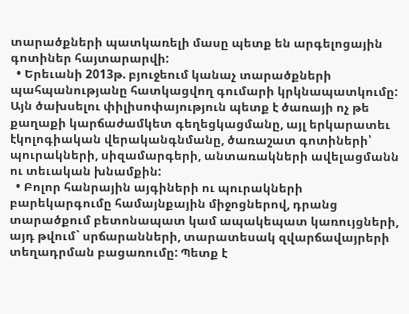տարածքների պատկառելի մասը պետք են արգելոցային գոտիներ հայտարարվի:
  • Երեւանի 2013թ. բյուջեում կանաչ տարածքների պահպանությանը հատկացվող գումարի կրկնապատկումը: Այն ծախսելու փիլիսոփայություն պետք է ծառայի ոչ թե քաղաքի կարճաժամկետ գեղեցկացմանը, այլ երկարատեւ էկոլոգիական վերականգնմանը, ծառաշատ գոտիների՝ պուրակների, սիզամարգերի, անտառակների ավելացմանն ու տեւական խնամքին:
  • Բոլոր հանրային այգիների ու պուրակների բարեկարգումը համայնքային միջոցներով, դրանց տարածքում բետոնապատ կամ ապակեպատ կառույցների, այդ թվում` սրճարանների, տարատեսակ զվարճավայրերի տեղադրման բացառումը: Պետք է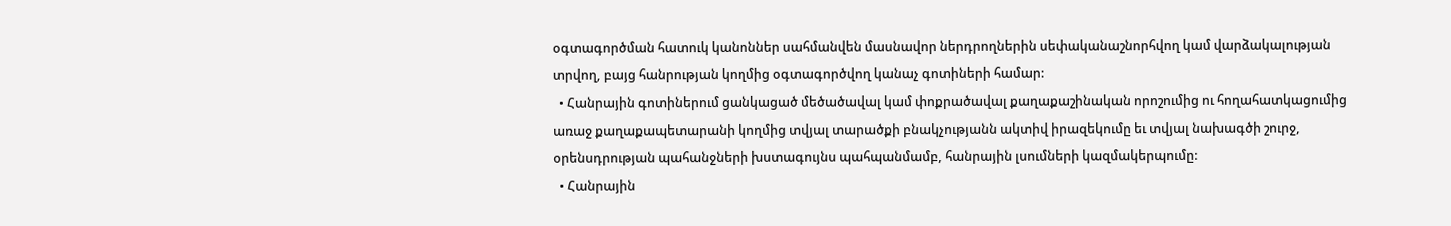օգտագործման հատուկ կանոններ սահմանվեն մասնավոր ներդրողներին սեփականաշնորհվող կամ վարձակալության տրվող, բայց հանրության կողմից օգտագործվող կանաչ գոտիների համար:
  • Հանրային գոտիներում ցանկացած մեծածավալ կամ փոքրածավալ քաղաքաշինական որոշումից ու հողահատկացումից առաջ քաղաքապետարանի կողմից տվյալ տարածքի բնակչությանն ակտիվ իրազեկումը եւ տվյալ նախագծի շուրջ, օրենսդրության պահանջների խստագույնս պահպանմամբ, հանրային լսումների կազմակերպումը:
  • Հանրային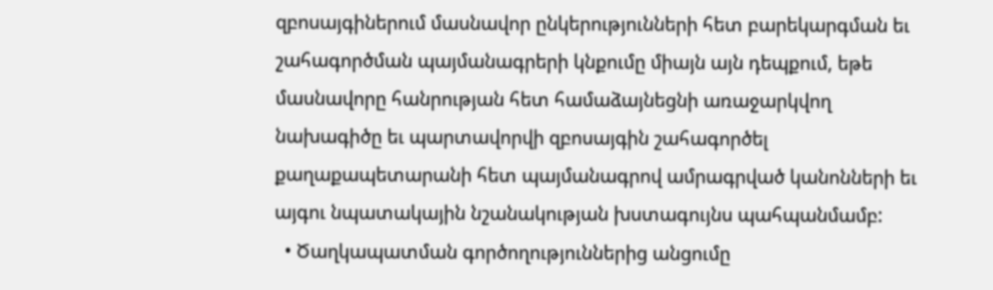զբոսայգիներում մասնավոր ընկերությունների հետ բարեկարգման եւ շահագործման պայմանագրերի կնքումը միայն այն դեպքում, եթե մասնավորը հանրության հետ համաձայնեցնի առաջարկվող նախագիծը եւ պարտավորվի զբոսայգին շահագործել քաղաքապետարանի հետ պայմանագրով ամրագրված կանոնների եւ այգու նպատակային նշանակության խստագույնս պահպանմամբ:
  • Ծաղկապատման գործողություններից անցումը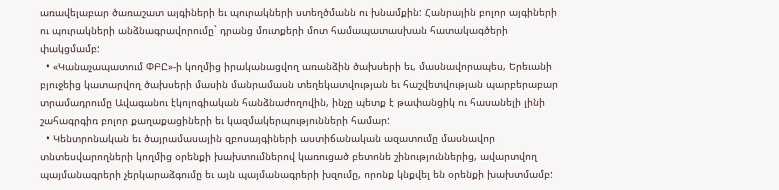առավելաբար ծառաշատ այգիների եւ պուրակների ստեղծմանն ու խնամքին: Հանրային բոլոր այգիների ու պուրակների անձնագրավորումը` դրանց մուտքերի մոտ համապատասխան հատակագծերի փակցմամբ:
  • «Կանաչապատում ՓԲԸ»-ի կողմից իրականացվող առանձին ծախսերի եւ, մասնավորապես, Երեւանի բյուջեից կատարվող ծախսերի մասին մանրամասն տեղեկատվության եւ հաշվետվության պարբերաբար տրամադրումը Ավագանու էկոլոգիական հանձնաժողովին, ինչը պետք է թափանցիկ ու հասանելի լինի շահագրգիռ բոլոր քաղաքացիների եւ կազմակերպությունների համար:
  • Կենտրոնական եւ ծայրամասային զբոսայգիների աստիճանական ազատումը մասնավոր տնտեսվարողների կողմից օրենքի խախտումներով կառուցած բետոնե շինություններից, ավարտվող պայմանագրերի չերկարաձգումը եւ այն պայմանագրերի խզումը, որոնք կնքվել են օրենքի խախտմամբ: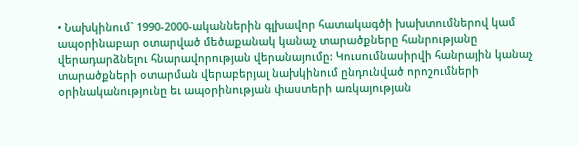• Նախկինում` 1990-2000-ականներին գլխավոր հատակագծի խախտումներով կամ ապօրինաբար օտարված մեծաքանակ կանաչ տարածքները հանրությանը վերադարձնելու հնարավորության վերանայումը: Կուսումնասիրվի հանրային կանաչ տարածքների օտարման վերաբերյալ նախկինում ընդունված որոշումների օրինականությունը եւ ապօրինության փաստերի առկայության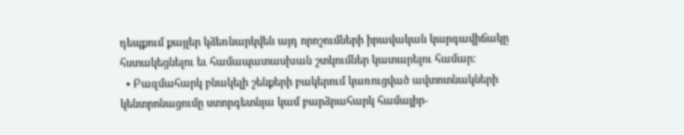դեպքում քայլեր կձեռնարկվեն այդ որոշումների իրավական կարգավիճակը հստակեցնելու եւ համապատասխան շտկումներ կատարելու համար:
  • Բազմահարկ բնակելի շենքերի բակերում կառուցված ավտոտնակների կենտրոնացումը ստորգետնյա կամ բարձրահարկ համալիր-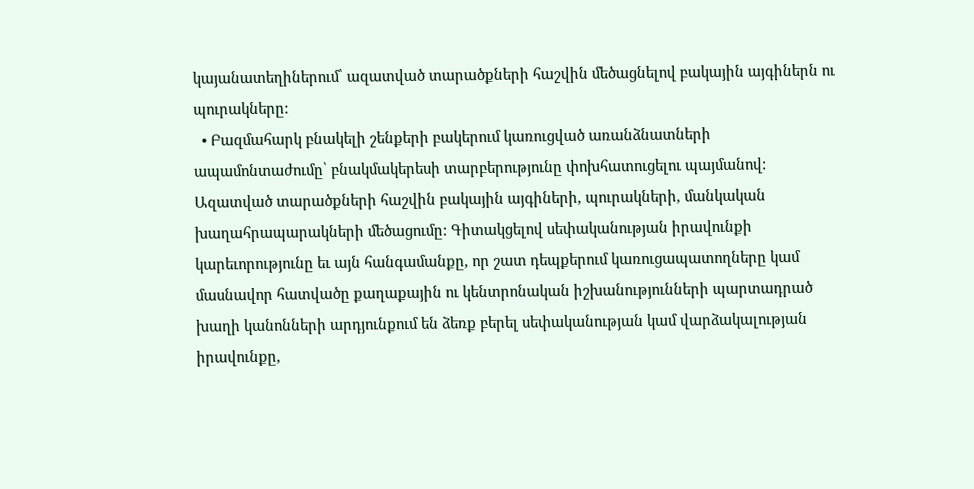կայանատեղիներում՝ ազատված տարածքների հաշվին մեծացնելով բակային այգիներն ու պուրակները:
  • Բազմահարկ բնակելի շենքերի բակերում կառուցված առանձնատների ապամոնտաժումը՝ բնակմակերեսի տարբերությունը փոխհատուցելու պայմանով: Ազատված տարածքների հաշվին բակային այգիների, պուրակների, մանկական խաղահրապարակների մեծացումը: Գիտակցելով սեփականության իրավունքի կարեւորությունը եւ այն հանգամանքը, որ շատ դեպքերում կառուցապատողները կամ մասնավոր հատվածը քաղաքային ու կենտրոնական իշխանությունների պարտադրած խաղի կանոնների արդյունքում են ձեռք բերել սեփականության կամ վարձակալության իրավունքը,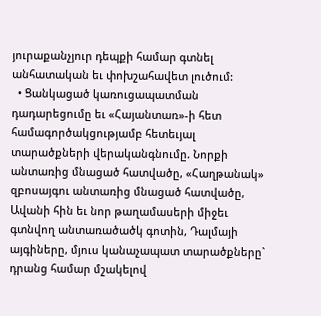յուրաքանչյուր դեպքի համար գտնել անհատական եւ փոխշահավետ լուծում:
  • Ցանկացած կառուցապատման դադարեցումը եւ «Հայանտառ»-ի հետ համագործակցությամբ հետեւյալ տարածքների վերականգնումը. Նորքի անտառից մնացած հատվածը, «Հաղթանակ» զբոսայգու անտառից մնացած հատվածը, Ավանի հին եւ նոր թաղամասերի միջեւ գտնվող անտառածածկ գոտին, Դալմայի այգիները, մյուս կանաչապատ տարածքները` դրանց համար մշակելով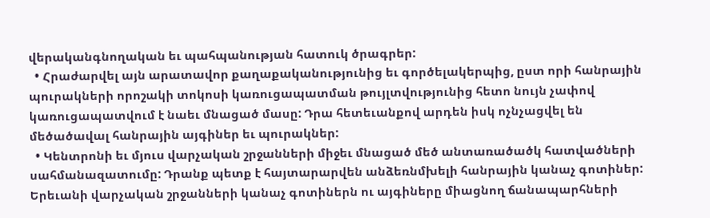վերականգնողական եւ պահպանության հատուկ ծրագրեր:
  • Հրաժարվել այն արատավոր քաղաքականությունից եւ գործելակերպից, ըստ որի հանրային պուրակների որոշակի տոկոսի կառուցապատման թույլտվությունից հետո նույն չափով կառուցապատվում է նաեւ մնացած մասը: Դրա հետեւանքով արդեն իսկ ոչնչացվել են մեծածավալ հանրային այգիներ եւ պուրակներ:
  • Կենտրոնի եւ մյուս վարչական շրջանների միջեւ մնացած մեծ անտառածածկ հատվածների սահմանազատումը: Դրանք պետք է հայտարարվեն անձեռնմխելի հանրային կանաչ գոտիներ: Երեւանի վարչական շրջանների կանաչ գոտիներն ու այգիները միացնող ճանապարհների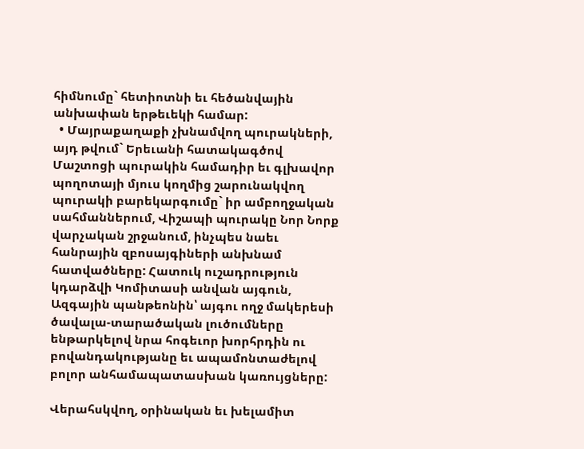հիմնումը` հետիոտնի եւ հեծանվային անխափան երթեւեկի համար:
  • Մայրաքաղաքի չխնամվող պուրակների, այդ թվում` Երեւանի հատակագծով Մաշտոցի պուրակին համադիր եւ գլխավոր պողոտայի մյուս կողմից շարունակվող պուրակի բարեկարգումը` իր ամբողջական սահմաններում, Վիշապի պուրակը Նոր Նորք վարչական շրջանում, ինչպես նաեւ հանրային զբոսայգիների անխնամ հատվածները: Հատուկ ուշադրություն կդարձվի Կոմիտասի անվան այգուն, Ազգային պանթեոնին՝ այգու ողջ մակերեսի ծավալա-տարածական լուծումները ենթարկելով նրա հոգեւոր խորհրդին ու բովանդակությանը եւ ապամոնտաժելով բոլոր անհամապատասխան կառույցները:

Վերահսկվող, օրինական եւ խելամիտ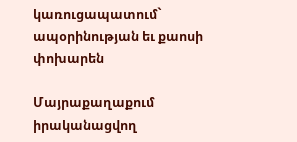կառուցապատում` ապօրինության եւ քաոսի փոխարեն

Մայրաքաղաքում իրականացվող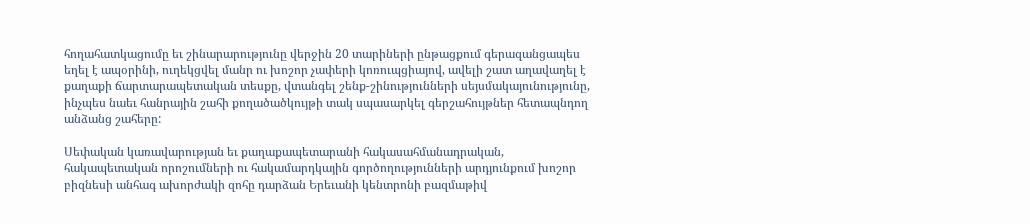հողահատկացումը եւ շինարարությունը վերջին 20 տարիների ընթացքում գերազանցապես եղել է ապօրինի, ուղեկցվել մանր ու խոշոր չափերի կոռուպցիայով, ավելի շատ աղավաղել է քաղաքի ճարտարապետական տեսքը, վտանգել շենք-շինությունների սեյսմակայունությունը, ինչպես նաեւ հանրային շահի քողածածկույթի տակ սպասարկել գերշահույթներ հետապնդող անձանց շահերը:

Սեփական կառավարության եւ քաղաքապետարանի հակասահմանադրական, հակապետական որոշումների ու հակամարդկային գործողությունների արդյունքում խոշոր բիզնեսի անհագ ախորժակի զոհը դարձան Երեւանի կենտրոնի բազմաթիվ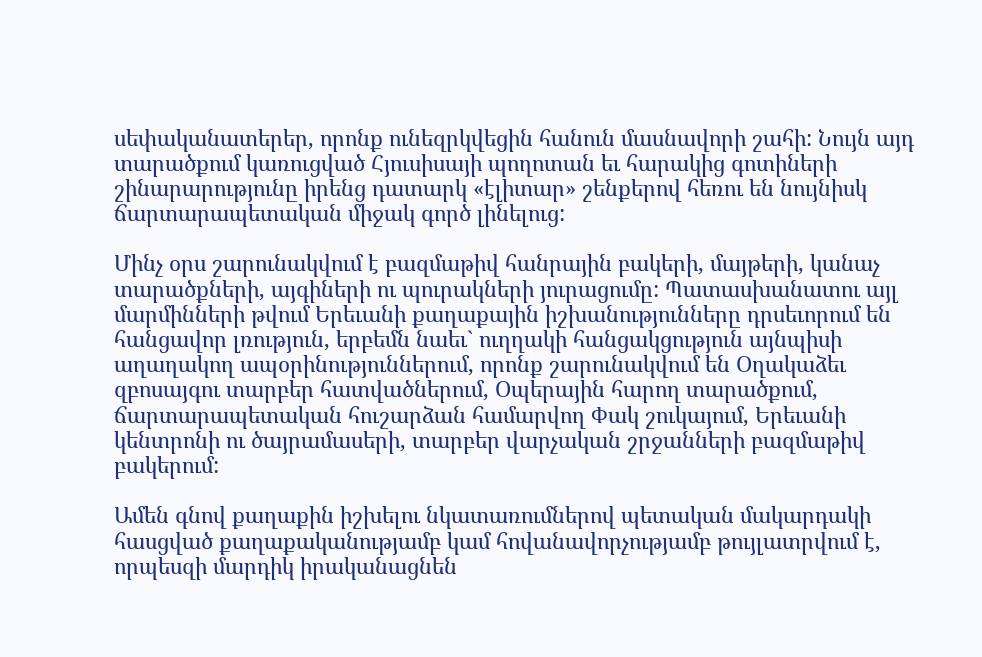սեփականատերեր, որոնք ունեզրկվեցին հանուն մասնավորի շահի: Նույն այդ տարածքում կառուցված Հյուսիսայի պողոտան եւ հարակից գոտիների շինարարությունը իրենց դատարկ «էլիտար» շենքերով հեռու են նույնիսկ ճարտարապետական միջակ գործ լինելուց:

Մինչ օրս շարունակվում է բազմաթիվ հանրային բակերի, մայթերի, կանաչ տարածքների, այգիների ու պուրակների յուրացումը: Պատասխանատու այլ մարմինների թվում Երեւանի քաղաքային իշխանությունները դրսեւորում են հանցավոր լռություն, երբեմն նաեւ` ուղղակի հանցակցություն այնպիսի աղաղակող ապօրինություններում, որոնք շարունակվում են Օղակաձեւ զբոսայգու տարբեր հատվածներում, Օպերային հարող տարածքում, ճարտարապետական հուշարձան համարվող Փակ շուկայում, Երեւանի կենտրոնի ու ծայրամասերի, տարբեր վարչական շրջանների բազմաթիվ բակերում:

Ամեն գնով քաղաքին իշխելու նկատառումներով պետական մակարդակի հասցված քաղաքականությամբ կամ հովանավորչությամբ թույլատրվում է, որպեսզի մարդիկ իրականացնեն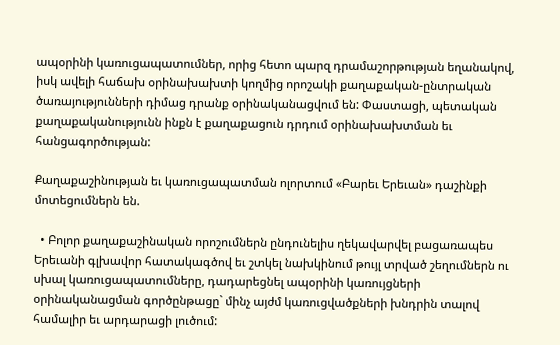ապօրինի կառուցապատումներ, որից հետո պարզ դրամաշորթության եղանակով, իսկ ավելի հաճախ օրինախախտի կողմից որոշակի քաղաքական-ընտրական ծառայությունների դիմաց դրանք օրինականացվում են: Փաստացի, պետական քաղաքականությունն ինքն է քաղաքացուն դրդում օրինախախտման եւ հանցագործության:

Քաղաքաշինության եւ կառուցապատման ոլորտում «Բարեւ Երեւան» դաշինքի մոտեցումներն են.

  • Բոլոր քաղաքաշինական որոշումներն ընդունելիս ղեկավարվել բացառապես Երեւանի գլխավոր հատակագծով եւ շտկել նախկինում թույլ տրված շեղումներն ու սխալ կառուցապատումները, դադարեցնել ապօրինի կառույցների օրինականացման գործընթացը` մինչ այժմ կառուցվածքների խնդրին տալով համալիր եւ արդարացի լուծում: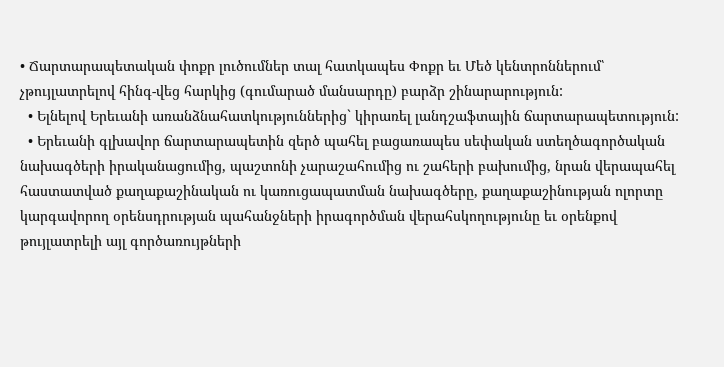• Ճարտարապետական փոքր լուծումներ տալ հատկապես Փոքր եւ Մեծ կենտրոններում՝ չթույլատրելով հինգ-վեց հարկից (գումարած մանսարդը) բարձր շինարարություն:
  • Ելնելով Երեւանի առանձնահատկություններից` կիրառել լանդշաֆտային ճարտարապետություն:
  • Երեւանի գլխավոր ճարտարապետին զերծ պահել բացառապես սեփական ստեղծագործական նախագծերի իրականացումից, պաշտոնի չարաշահումից ու շահերի բախումից, նրան վերապահել հաստատված քաղաքաշինական ու կառուցապատման նախագծերը, քաղաքաշինության ոլորտը կարգավորող օրենսդրության պահանջների իրագործման վերահսկողությունը եւ օրենքով թույլատրելի այլ գործառույթների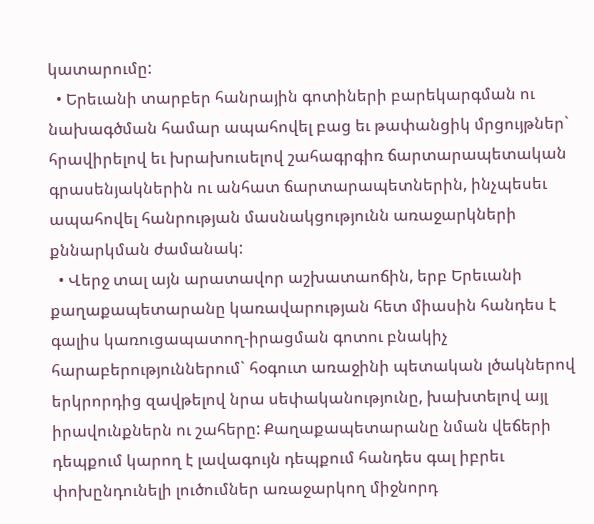կատարումը:
  • Երեւանի տարբեր հանրային գոտիների բարեկարգման ու նախագծման համար ապահովել բաց եւ թափանցիկ մրցույթներ` հրավիրելով եւ խրախուսելով շահագրգիռ ճարտարապետական գրասենյակներին ու անհատ ճարտարապետներին, ինչպեսեւ ապահովել հանրության մասնակցությունն առաջարկների քննարկման ժամանակ:
  • Վերջ տալ այն արատավոր աշխատաոճին, երբ Երեւանի քաղաքապետարանը կառավարության հետ միասին հանդես է գալիս կառուցապատող-իրացման գոտու բնակիչ հարաբերություններում` հօգուտ առաջինի պետական լծակներով երկրորդից զավթելով նրա սեփականությունը, խախտելով այլ իրավունքներն ու շահերը: Քաղաքապետարանը նման վեճերի դեպքում կարող է լավագույն դեպքում հանդես գալ իբրեւ փոխընդունելի լուծումներ առաջարկող միջնորդ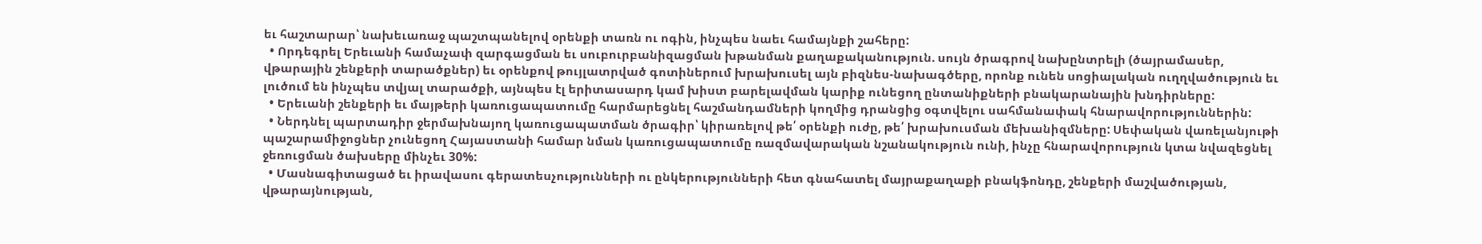եւ հաշտարար՝ նախեւառաջ պաշտպանելով օրենքի տառն ու ոգին, ինչպես նաեւ համայնքի շահերը:
  • Որդեգրել Երեւանի համաչափ զարգացման եւ սուբուրբանիզացման խթանման քաղաքականություն. սույն ծրագրով նախընտրելի (ծայրամասեր, վթարային շենքերի տարածքներ) եւ օրենքով թույլատրված գոտիներում խրախուսել այն բիզնես-նախագծերը, որոնք ունեն սոցիալական ուղղվածություն եւ լուծում են ինչպես տվյալ տարածքի, այնպես էլ երիտասարդ կամ խիստ բարելավման կարիք ունեցող ընտանիքների բնակարանային խնդիրները:
  • Երեւանի շենքերի եւ մայթերի կառուցապատումը հարմարեցնել հաշմանդամների կողմից դրանցից օգտվելու սահմանափակ հնարավորություններին:
  • Ներդնել պարտադիր ջերմախնայող կառուցապատման ծրագիր՝ կիրառելով թե՛ օրենքի ուժը, թե՛ խրախուսման մեխանիզմները: Սեփական վառելանյութի պաշարամիջոցներ չունեցող Հայաստանի համար նման կառուցապատումը ռազմավարական նշանակություն ունի, ինչը հնարավորություն կտա նվազեցնել ջեռուցման ծախսերը մինչեւ 30%:
  • Մասնագիտացած եւ իրավասու գերատեսչությունների ու ընկերությունների հետ գնահատել մայրաքաղաքի բնակֆոնդը, շենքերի մաշվածության, վթարայնության,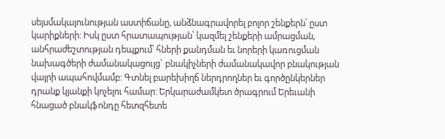սեյսմակայունության աստիճանը, անձնագրավորել բոլոր շենքերն՝ ըստ կարիքների: Իսկ ըստ հրատապության՝ կազմել շենքերի ամրացման, անհրաժեշտության դեպքում՝ հների քանդման եւ նորերի կառուցման նախագծերի ժամանակացույց` բնակիչների ժամանակավոր բնակության վայրի ապահովմամբ: Գտնել բարեխիղճ ներդրողներ եւ գործընկերներ դրանք կյանքի կոչելու համար: Երկարաժամկետ ծրագրում Երեւանի հնացած բնակֆոնդը հետզհետե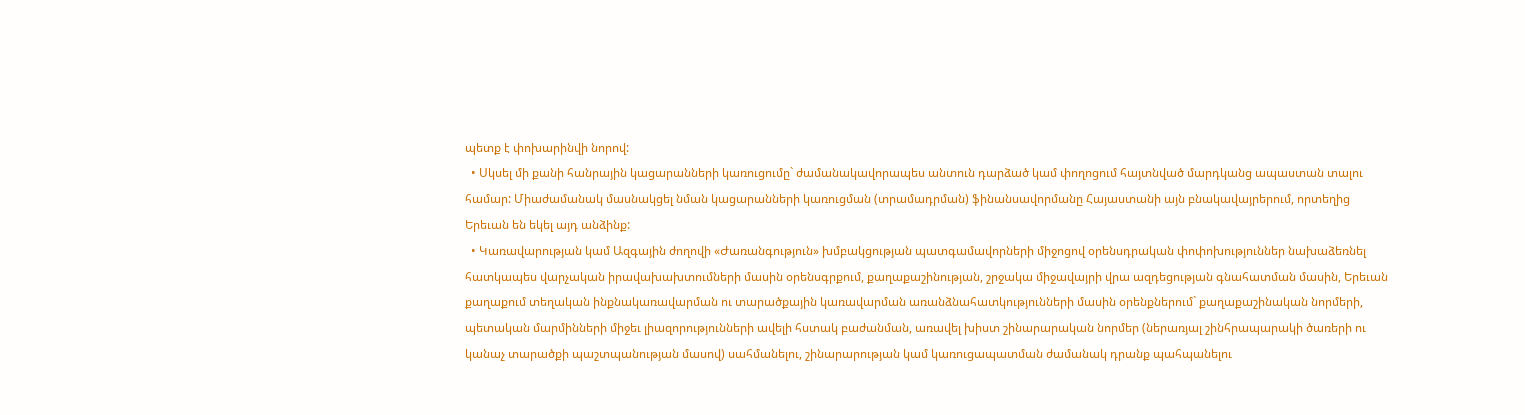պետք է փոխարինվի նորով:
  • Սկսել մի քանի հանրային կացարանների կառուցումը` ժամանակավորապես անտուն դարձած կամ փողոցում հայտնված մարդկանց ապաստան տալու համար: Միաժամանակ մասնակցել նման կացարանների կառուցման (տրամադրման) ֆինանսավորմանը Հայաստանի այն բնակավայրերում, որտեղից Երեւան են եկել այդ անձինք:
  • Կառավարության կամ Ազգային ժողովի «Ժառանգություն» խմբակցության պատգամավորների միջոցով օրենսդրական փոփոխություններ նախաձեռնել հատկապես վարչական իրավախախտումների մասին օրենսգրքում, քաղաքաշինության, շրջակա միջավայրի վրա ազդեցության գնահատման մասին, Երեւան քաղաքում տեղական ինքնակառավարման ու տարածքային կառավարման առանձնահատկությունների մասին օրենքներում` քաղաքաշինական նորմերի, պետական մարմինների միջեւ լիազորությունների ավելի հստակ բաժանման, առավել խիստ շինարարական նորմեր (ներառյալ շինհրապարակի ծառերի ու կանաչ տարածքի պաշտպանության մասով) սահմանելու, շինարարության կամ կառուցապատման ժամանակ դրանք պահպանելու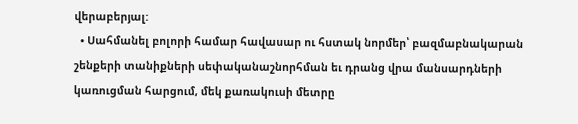վերաբերյալ:
  • Սահմանել բոլորի համար հավասար ու հստակ նորմեր՝ բազմաբնակարան շենքերի տանիքների սեփականաշնորհման եւ դրանց վրա մանսարդների կառուցման հարցում, մեկ քառակուսի մետրը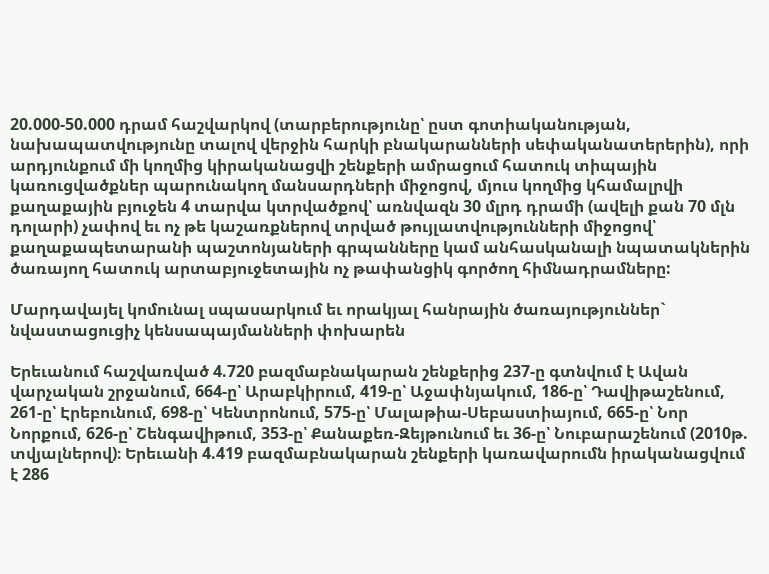20.000-50.000 դրամ հաշվարկով (տարբերությունը՝ ըստ գոտիականության, նախապատվությունը տալով վերջին հարկի բնակարանների սեփականատերերին), որի արդյունքում մի կողմից կիրականացվի շենքերի ամրացում հատուկ տիպային կառուցվածքներ պարունակող մանսարդների միջոցով, մյուս կողմից կհամալրվի քաղաքային բյուջեն 4 տարվա կտրվածքով՝ առնվազն 30 մլրդ դրամի (ավելի քան 70 մլն դոլարի) չափով եւ ոչ թե կաշառքներով տրված թույլատվությունների միջոցով՝ քաղաքապետարանի պաշտոնյաների գրպանները կամ անհասկանալի նպատակներին ծառայող հատուկ արտաբյուջետային ոչ թափանցիկ գործող հիմնադրամները:

Մարդավայել կոմունալ սպասարկում եւ որակյալ հանրային ծառայություններ` նվաստացուցիչ կենսապայմանների փոխարեն

Երեւանում հաշվառված 4.720 բազմաբնակարան շենքերից 237-ը գտնվում է Ավան վարչական շրջանում, 664-ը՝ Արաբկիրում, 419-ը՝ Աջափնյակում, 186-ը՝ Դավիթաշենում, 261-ը՝ Էրեբունում, 698-ը՝ Կենտրոնում, 575-ը՝ Մալաթիա-Սեբաստիայում, 665-ը՝ Նոր Նորքում, 626-ը՝ Շենգավիթում, 353-ը՝ Քանաքեռ-Զեյթունում եւ 36-ը՝ Նուբարաշենում (2010թ. տվյալներով)։ Երեւանի 4.419 բազմաբնակարան շենքերի կառավարումն իրականացվում է 286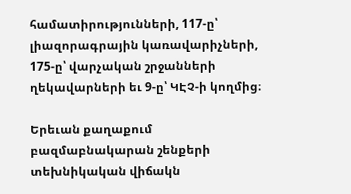համատիրությունների, 117-ը՝ լիազորագրային կառավարիչների, 175-ը՝ վարչական շրջանների ղեկավարների եւ 9-ը՝ ԿԷՉ-ի կողմից։

Երեւան քաղաքում բազմաբնակարան շենքերի տեխնիկական վիճակն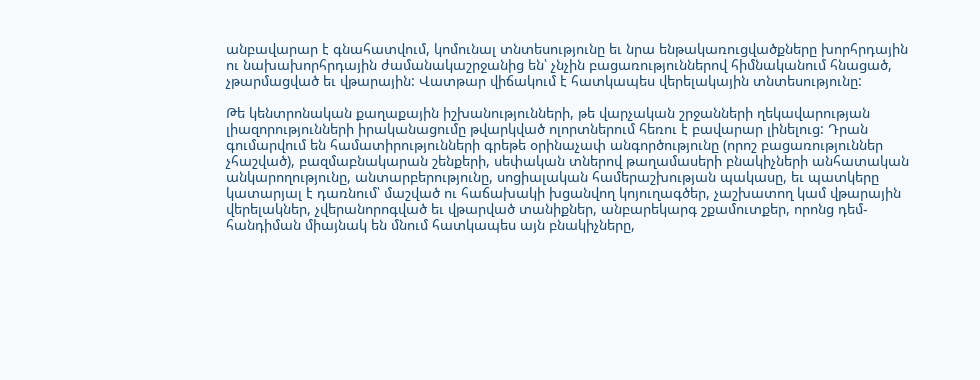անբավարար է գնահատվում, կոմունալ տնտեսությունը եւ նրա ենթակառուցվածքները խորհրդային ու նախախորհրդային ժամանակաշրջանից են՝ չնչին բացառություններով հիմնականում հնացած, չթարմացված եւ վթարային: Վատթար վիճակում է հատկապես վերելակային տնտեսությունը:

Թե կենտրոնական քաղաքային իշխանությունների, թե վարչական շրջանների ղեկավարության լիազորությունների իրականացումը թվարկված ոլորտներում հեռու է բավարար լինելուց: Դրան գումարվում են համատիրությունների գրեթե օրինաչափ անգործությունը (որոշ բացառություններ չհաշված), բազմաբնակարան շենքերի, սեփական տներով թաղամասերի բնակիչների անհատական անկարողությունը, անտարբերությունը, սոցիալական համերաշխության պակասը, եւ պատկերը կատարյալ է դառնում՝ մաշված ու հաճախակի խցանվող կոյուղագծեր, չաշխատող կամ վթարային վերելակներ, չվերանորոգված եւ վթարված տանիքներ, անբարեկարգ շքամուտքեր, որոնց դեմ-հանդիման միայնակ են մնում հատկապես այն բնակիչները,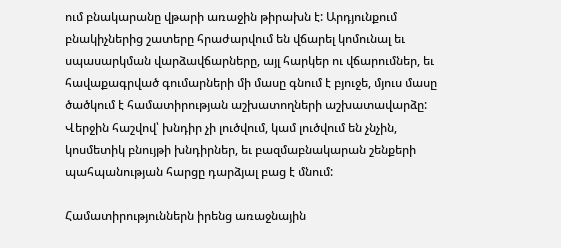ում բնակարանը վթարի առաջին թիրախն է: Արդյունքում բնակիչներից շատերը հրաժարվում են վճարել կոմունալ եւ սպասարկման վարձավճարները, այլ հարկեր ու վճարումներ, եւ հավաքագրված գումարների մի մասը գնում է բյուջե, մյուս մասը ծածկում է համատիրության աշխատողների աշխատավարձը: Վերջին հաշվով՝ խնդիր չի լուծվում, կամ լուծվում են չնչին, կոսմետիկ բնույթի խնդիրներ, եւ բազմաբնակարան շենքերի պահպանության հարցը դարձյալ բաց է մնում:

Համատիրություններն իրենց առաջնային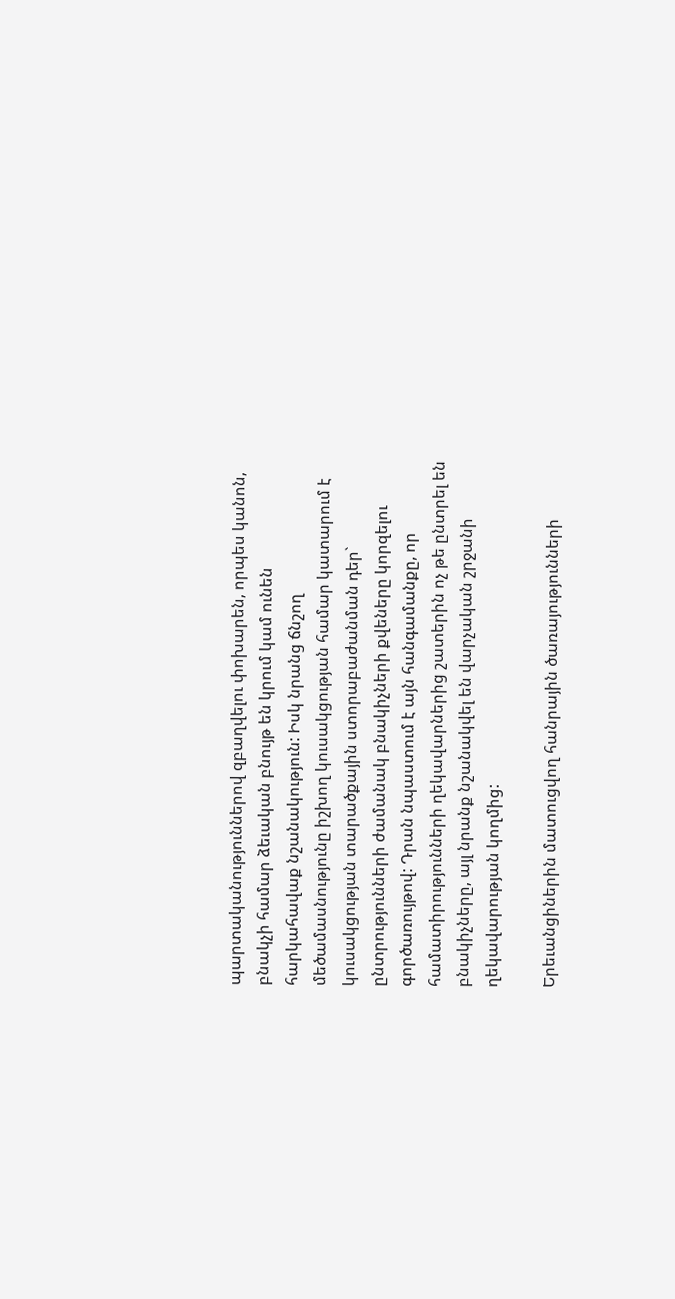պարտականություններով զբաղվելու փոխարեն, որպես կանոն, բնակչի համար ձեւական բնույթ են կրում կամ ունեն հարկահավաք նշանակություն: Իսկ նրանց ճնշող մեծամասնությունը իշխող կուսակցության համար կատարում է կուսակցության տարածքային ստորաբաժանման դեր` ընտրությունների ժամանակ բնակիչների քվեները կորզելու գործառույթով: Դրան նպաստում է այն հանգամանքը, որ համատիրությունների ղեկավարներից շատերին ոչ թե ընտրել են բնակիչները, այլ նրանք նշանակվել են վարչական շրջանի ղեկավարության կողմից:

Երեւանցիներին մատուցվող հանրային ծառայությունների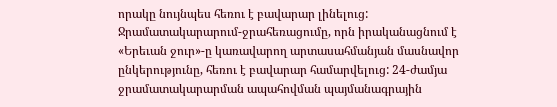որակը նույնպես հեռու է բավարար լինելուց: Ջրամատակարարում-ջրահեռացումը, որն իրականացնում է «Երեւան ջուր»-ը կառավարող արտասահմանյան մասնավոր ընկերությունը, հեռու է բավարար համարվելուց: 24-ժամյա ջրամատակարարման ապահովման պայմանագրային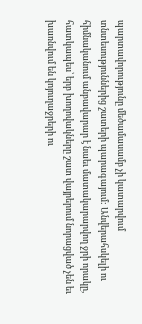պարտավորությունը մեծամասամբ չի կատարվում տնտեսություններից շատերի պարագայում: Անվերահսկելի ու հիմնականում անբավարար է նաեւ մատակարարվող ջրի որակը, հատկապես՝ երբ խողովակները շատ վայրերում նորացված չեն եւ խառնվում են կոյուղաջրերի ու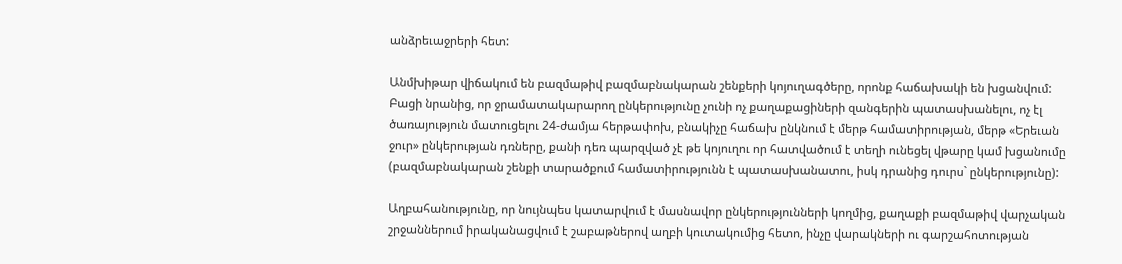անձրեւաջրերի հետ:

Անմխիթար վիճակում են բազմաթիվ բազմաբնակարան շենքերի կոյուղագծերը, որոնք հաճախակի են խցանվում: Բացի նրանից, որ ջրամատակարարող ընկերությունը չունի ոչ քաղաքացիների զանգերին պատասխանելու, ոչ էլ ծառայություն մատուցելու 24-ժամյա հերթափոխ, բնակիչը հաճախ ընկնում է մերթ համատիրության, մերթ «Երեւան ջուր» ընկերության դռները, քանի դեռ պարզված չէ թե կոյուղու որ հատվածում է տեղի ունեցել վթարը կամ խցանումը (բազմաբնակարան շենքի տարածքում համատիրությունն է պատասխանատու, իսկ դրանից դուրս` ընկերությունը):

Աղբահանությունը, որ նույնպես կատարվում է մասնավոր ընկերությունների կողմից, քաղաքի բազմաթիվ վարչական շրջաններում իրականացվում է շաբաթներով աղբի կուտակումից հետո, ինչը վարակների ու գարշահոտության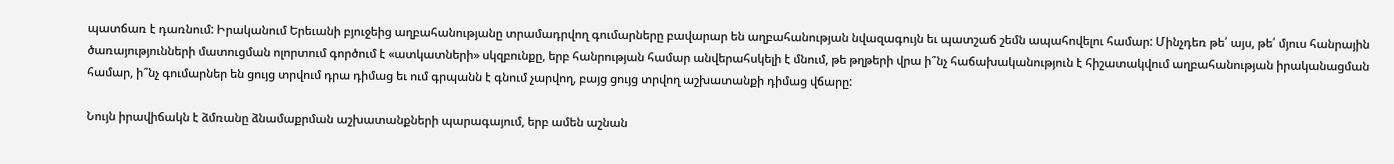պատճառ է դառնում: Իրականում Երեւանի բյուջեից աղբահանությանը տրամադրվող գումարները բավարար են աղբահանության նվազագույն եւ պատշաճ շեմն ապահովելու համար: Մինչդեռ թե՛ այս, թե՛ մյուս հանրային ծառայությունների մատուցման ոլորտում գործում է «ատկատների» սկզբունքը, երբ հանրության համար անվերահսկելի է մնում, թե թղթերի վրա ի՞նչ հաճախականություն է հիշատակվում աղբահանության իրականացման համար, ի՞նչ գումարներ են ցույց տրվում դրա դիմաց եւ ում գրպանն է գնում չարվող, բայց ցույց տրվող աշխատանքի դիմաց վճարը:

Նույն իրավիճակն է ձմռանը ձնամաքրման աշխատանքների պարագայում, երբ ամեն աշնան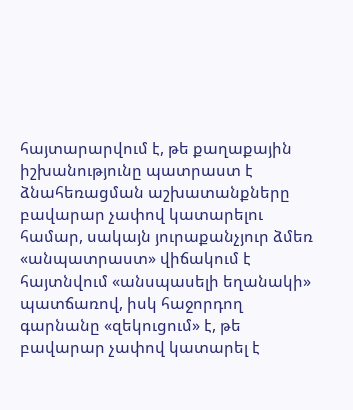հայտարարվում է, թե քաղաքային իշխանությունը պատրաստ է ձնահեռացման աշխատանքները բավարար չափով կատարելու համար, սակայն յուրաքանչյուր ձմեռ «անպատրաստ» վիճակում է հայտնվում «անսպասելի եղանակի» պատճառով, իսկ հաջորդող գարնանը «զեկուցում» է, թե բավարար չափով կատարել է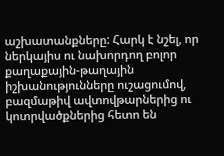աշխատանքները: Հարկ է նշել, որ ներկայիս ու նախորդող բոլոր քաղաքային-թաղային իշխանությունները ուշացումով, բազմաթիվ ավտովթարներից ու կոտրվածքներից հետո են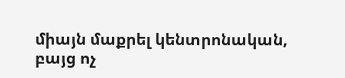միայն մաքրել կենտրոնական, բայց ոչ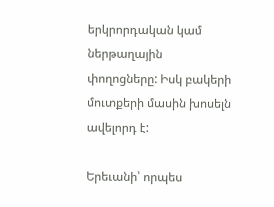երկրորդական կամ ներթաղային փողոցները: Իսկ բակերի մուտքերի մասին խոսելն ավելորդ է:

Երեւանի՝ որպես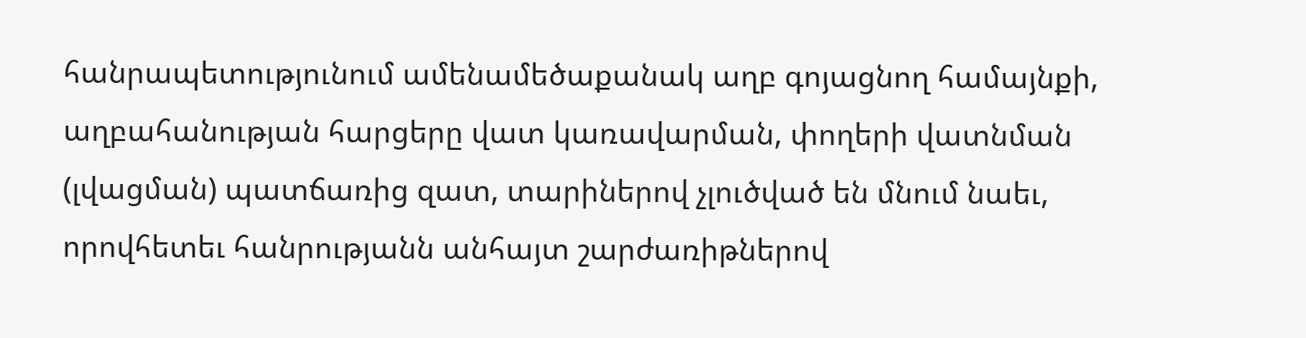հանրապետությունում ամենամեծաքանակ աղբ գոյացնող համայնքի, աղբահանության հարցերը վատ կառավարման, փողերի վատնման (լվացման) պատճառից զատ, տարիներով չլուծված են մնում նաեւ, որովհետեւ հանրությանն անհայտ շարժառիթներով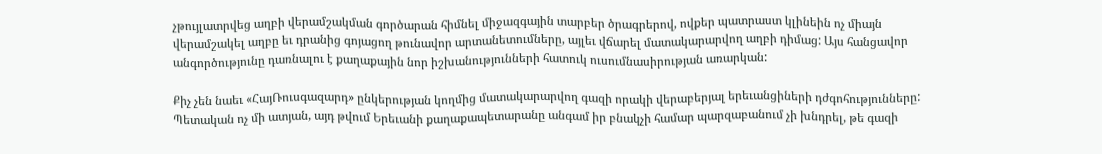չթույլատրվեց աղբի վերամշակման գործարան հիմնել միջազգային տարբեր ծրագրերով, ովքեր պատրաստ կլինեին ոչ միայն վերամշակել աղբը եւ դրանից գոյացող թունավոր արտանետումները, այլեւ վճարել մատակարարվող աղբի դիմաց: Այս հանցավոր անգործությունը դառնալու է քաղաքային նոր իշխանությունների հատուկ ուսումնասիրության առարկան:

Քիչ չեն նաեւ «ՀայՌուսգազարդ» ընկերության կողմից մատակարարվող գազի որակի վերաբերյալ երեւանցիների դժգոհությունները: Պետական ոչ մի ատյան, այդ թվում Երեւանի քաղաքապետարանը անգամ իր բնակչի համար պարզաբանում չի խնդրել, թե գազի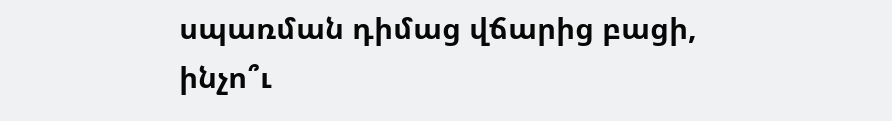սպառման դիմաց վճարից բացի, ինչո՞ւ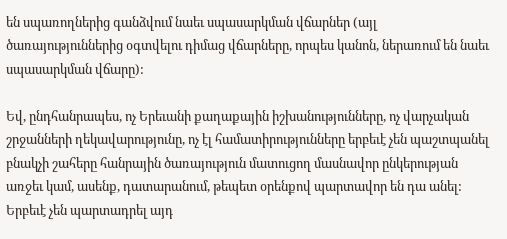են սպառողներից գանձվում նաեւ սպասարկման վճարներ (այլ ծառայություններից օգտվելու դիմաց վճարները, որպես կանոն, ներառում են նաեւ սպասարկման վճարը):

Եվ, ընդհանրապես, ոչ Երեւանի քաղաքային իշխանությունները, ոչ վարչական շրջանների ղեկավարությունը, ոչ էլ համատիրությունները երբեւէ չեն պաշտպանել բնակչի շահերը հանրային ծառայություն մատուցող մասնավոր ընկերության առջեւ կամ, ասենք, դատարանում, թեպետ օրենքով պարտավոր են դա անել: Երբեւէ չեն պարտադրել այդ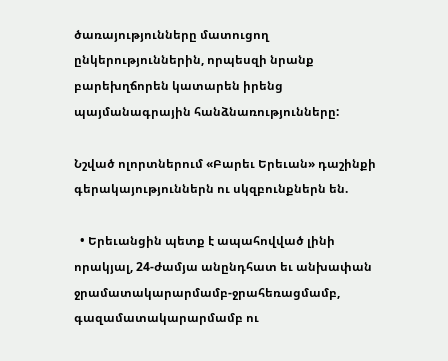ծառայությունները մատուցող ընկերություններին, որպեսզի նրանք բարեխղճորեն կատարեն իրենց պայմանագրային հանձնառությունները:

Նշված ոլորտներում «Բարեւ Երեւան» դաշինքի գերակայություններն ու սկզբունքներն են.

  • Երեւանցին պետք է ապահովված լինի որակյալ, 24-ժամյա անընդհատ եւ անխափան ջրամատակարարմամբ-ջրահեռացմամբ, գազամատակարարմամբ ու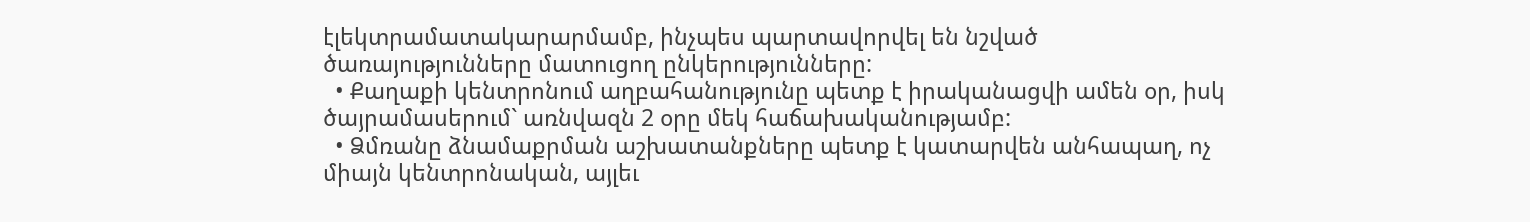էլեկտրամատակարարմամբ, ինչպես պարտավորվել են նշված ծառայությունները մատուցող ընկերությունները:
  • Քաղաքի կենտրոնում աղբահանությունը պետք է իրականացվի ամեն օր, իսկ ծայրամասերում` առնվազն 2 օրը մեկ հաճախականությամբ:
  • Ձմռանը ձնամաքրման աշխատանքները պետք է կատարվեն անհապաղ, ոչ միայն կենտրոնական, այլեւ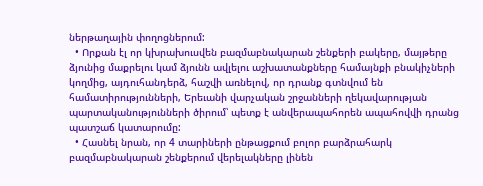ներթաղային փողոցներում:
  • Որքան էլ որ կխրախուսվեն բազմաբնակարան շենքերի բակերը, մայթերը ձյունից մաքրելու կամ ձյունն ավլելու աշխատանքները համայնքի բնակիչների կողմից, այդուհանդերձ, հաշվի առնելով, որ դրանք գտնվում են համատիրությունների, Երեւանի վարչական շրջանների ղեկավարության պարտականությունների ծիրում՝ պետք է անվերապահորեն ապահովվի դրանց պատշաճ կատարումը:
  • Հասնել նրան, որ 4 տարիների ընթացքում բոլոր բարձրահարկ բազմաբնակարան շենքերում վերելակները լինեն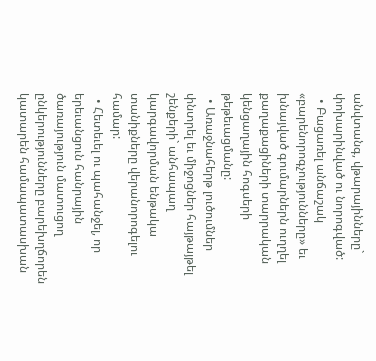անվտանգ, վթարայինները` փոխարինված ու նորոգված:
  • Բացառել անճաշակ «բարենորոգչությունները» եւ խնայված գումարներն ուղղել քաղաքացիների տարրական կենցաղային հոգսերի թեթեւացմանը:
  • Առաջնահերթ լուծումներ փնտրել եւ միջոցներ հայթայթել շենքերի` անհապաղ կարգավորման ենթակա տանիքները վերանորոգելու համար:
  • Հետեւել ու պահանջել, որ երեւանցուն հանրային ծառայություն մատուցող ընկերությունները բարեխղճորեն կատարեն համապատասխան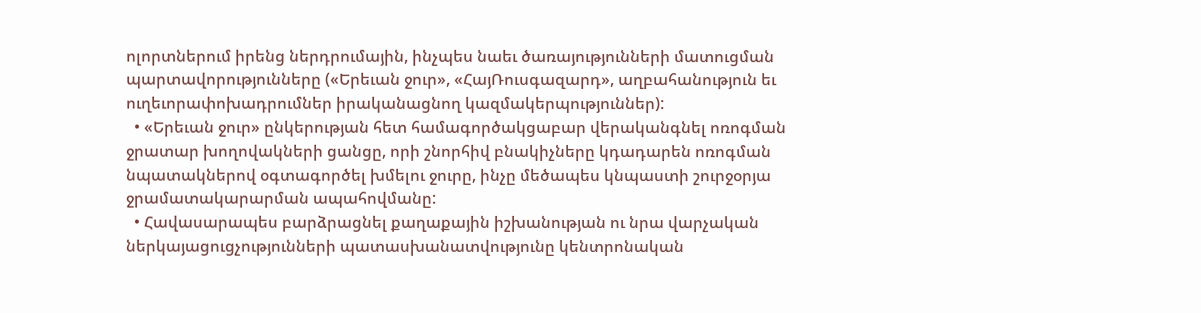ոլորտներում իրենց ներդրումային, ինչպես նաեւ ծառայությունների մատուցման պարտավորությունները («Երեւան ջուր», «ՀայՌուսգազարդ», աղբահանություն եւ ուղեւորափոխադրումներ իրականացնող կազմակերպություններ):
  • «Երեւան ջուր» ընկերության հետ համագործակցաբար վերականգնել ոռոգման ջրատար խողովակների ցանցը, որի շնորհիվ բնակիչները կդադարեն ոռոգման նպատակներով օգտագործել խմելու ջուրը, ինչը մեծապես կնպաստի շուրջօրյա ջրամատակարարման ապահովմանը:
  • Հավասարապես բարձրացնել քաղաքային իշխանության ու նրա վարչական ներկայացուցչությունների պատասխանատվությունը կենտրոնական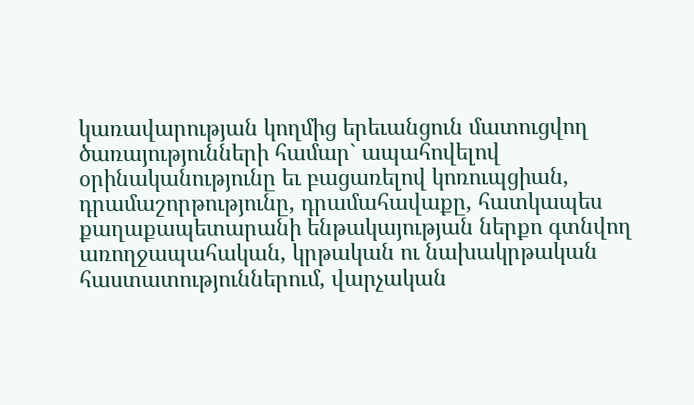կառավարության կողմից երեւանցուն մատուցվող ծառայությունների համար` ապահովելով օրինականությունը եւ բացառելով կոռուպցիան, դրամաշորթությունը, դրամահավաքը, հատկապես քաղաքապետարանի ենթակայության ներքո գտնվող առողջապահական, կրթական ու նախակրթական հաստատություններում, վարչական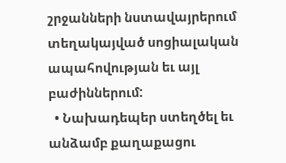շրջանների նստավայրերում տեղակայված սոցիալական ապահովության եւ այլ բաժիններում:
  • Նախադեպեր ստեղծել եւ անձամբ քաղաքացու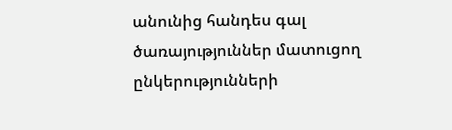անունից հանդես գալ ծառայություններ մատուցող ընկերությունների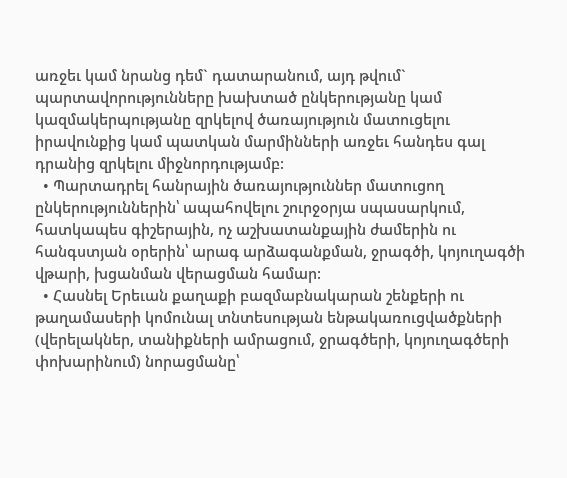առջեւ կամ նրանց դեմ` դատարանում, այդ թվում` պարտավորությունները խախտած ընկերությանը կամ կազմակերպությանը զրկելով ծառայություն մատուցելու իրավունքից կամ պատկան մարմինների առջեւ հանդես գալ դրանից զրկելու միջնորդությամբ:
  • Պարտադրել հանրային ծառայություններ մատուցող ընկերություններին՝ ապահովելու շուրջօրյա սպասարկում, հատկապես գիշերային, ոչ աշխատանքային ժամերին ու հանգստյան օրերին՝ արագ արձագանքման, ջրագծի, կոյուղագծի վթարի, խցանման վերացման համար:
  • Հասնել Երեւան քաղաքի բազմաբնակարան շենքերի ու թաղամասերի կոմունալ տնտեսության ենթակառուցվածքների (վերելակներ, տանիքների ամրացում, ջրագծերի, կոյուղագծերի փոխարինում) նորացմանը՝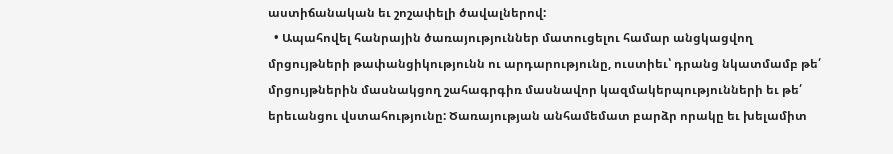աստիճանական եւ շոշափելի ծավալներով:
  • Ապահովել հանրային ծառայություններ մատուցելու համար անցկացվող մրցույթների թափանցիկությունն ու արդարությունը, ուստիեւ՝ դրանց նկատմամբ թե՛ մրցույթներին մասնակցող շահագրգիռ մասնավոր կազմակերպությունների եւ թե՛ երեւանցու վստահությունը: Ծառայության անհամեմատ բարձր որակը եւ խելամիտ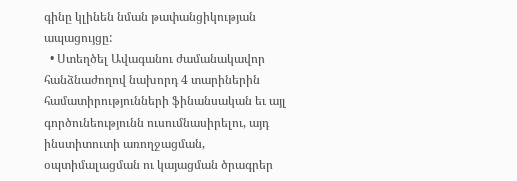գինը կլինեն նման թափանցիկության ապացույցը:
  • Ստեղծել Ավագանու ժամանակավոր հանձնաժողով նախորդ 4 տարիներին համատիրությունների ֆինանսական եւ այլ գործունեությունն ուսումնասիրելու, այդ ինստիտուտի առողջացման, օպտիմալացման ու կայացման ծրագրեր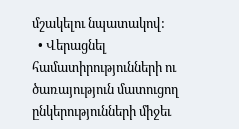մշակելու նպատակով:
  • Վերացնել համատիրությունների ու ծառայություն մատուցող ընկերությունների միջեւ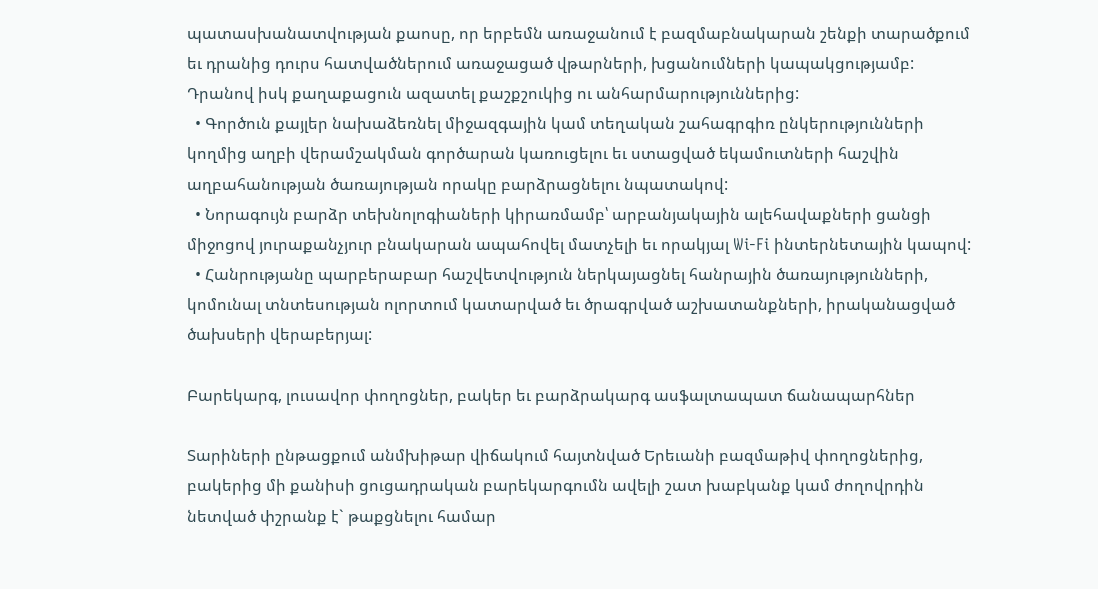պատասխանատվության քաոսը, որ երբեմն առաջանում է բազմաբնակարան շենքի տարածքում եւ դրանից դուրս հատվածներում առաջացած վթարների, խցանումների կապակցությամբ: Դրանով իսկ քաղաքացուն ազատել քաշքշուկից ու անհարմարություններից:
  • Գործուն քայլեր նախաձեռնել միջազգային կամ տեղական շահագրգիռ ընկերությունների կողմից աղբի վերամշակման գործարան կառուցելու եւ ստացված եկամուտների հաշվին աղբահանության ծառայության որակը բարձրացնելու նպատակով:
  • Նորագույն բարձր տեխնոլոգիաների կիրառմամբ՝ արբանյակային ալեհավաքների ցանցի միջոցով յուրաքանչյուր բնակարան ապահովել մատչելի եւ որակյալ Wi-Fi ինտերնետային կապով:
  • Հանրությանը պարբերաբար հաշվետվություն ներկայացնել հանրային ծառայությունների, կոմունալ տնտեսության ոլորտում կատարված եւ ծրագրված աշխատանքների, իրականացված ծախսերի վերաբերյալ:

Բարեկարգ, լուսավոր փողոցներ, բակեր եւ բարձրակարգ ասֆալտապատ ճանապարհներ

Տարիների ընթացքում անմխիթար վիճակում հայտնված Երեւանի բազմաթիվ փողոցներից, բակերից մի քանիսի ցուցադրական բարեկարգումն ավելի շատ խաբկանք կամ ժողովրդին նետված փշրանք է` թաքցնելու համար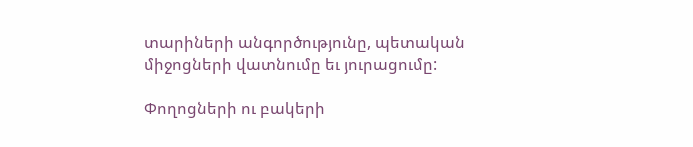տարիների անգործությունը, պետական միջոցների վատնումը եւ յուրացումը:

Փողոցների ու բակերի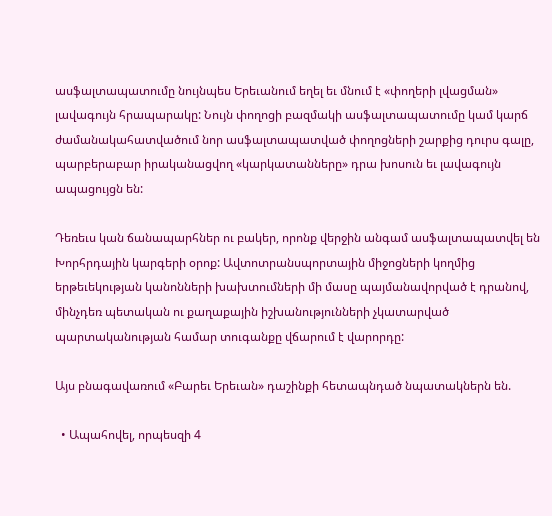ասֆալտապատումը նույնպես Երեւանում եղել եւ մնում է «փողերի լվացման» լավագույն հրապարակը: Նույն փողոցի բազմակի ասֆալտապատումը կամ կարճ ժամանակահատվածում նոր ասֆալտապատված փողոցների շարքից դուրս գալը, պարբերաբար իրականացվող «կարկատանները» դրա խոսուն եւ լավագույն ապացույցն են:

Դեռեւս կան ճանապարհներ ու բակեր, որոնք վերջին անգամ ասֆալտապատվել են Խորհրդային կարգերի օրոք: Ավտոտրանսպորտային միջոցների կողմից երթեւեկության կանոնների խախտումների մի մասը պայմանավորված է դրանով, մինչդեռ պետական ու քաղաքային իշխանությունների չկատարված պարտականության համար տուգանքը վճարում է վարորդը:

Այս բնագավառում «Բարեւ Երեւան» դաշինքի հետապնդած նպատակներն են.

  • Ապահովել, որպեսզի 4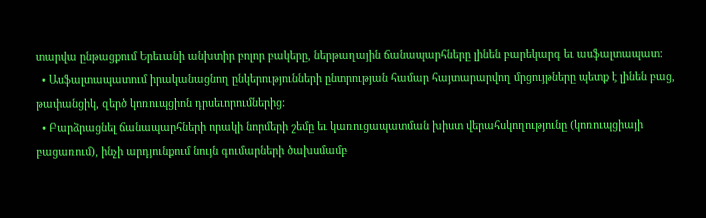տարվա ընթացքում Երեւանի անխտիր բոլոր բակերը, ներթաղային ճանապարհները լինեն բարեկարգ եւ ասֆալտապատ:
  • Ասֆալտապատում իրականացնող ընկերությունների ընտրության համար հայտարարվող մրցույթները պետք է լինեն բաց, թափանցիկ, զերծ կոռուպցիոն դրսեւորումներից:
  • Բարձրացնել ճանապարհների որակի նորմերի շեմը եւ կառուցապատման խիստ վերահսկողությունը (կոռուպցիայի բացառում), ինչի արդյունքում նույն գումարների ծախսմամբ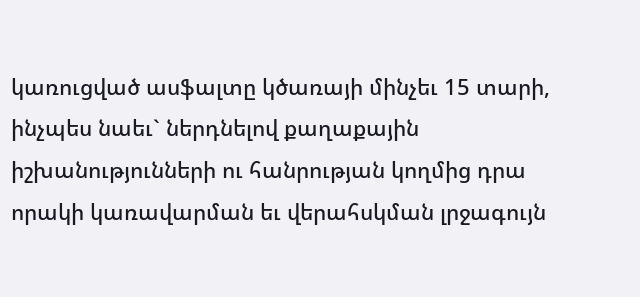կառուցված ասֆալտը կծառայի մինչեւ 15 տարի, ինչպես նաեւ` ներդնելով քաղաքային իշխանությունների ու հանրության կողմից դրա որակի կառավարման եւ վերահսկման լրջագույն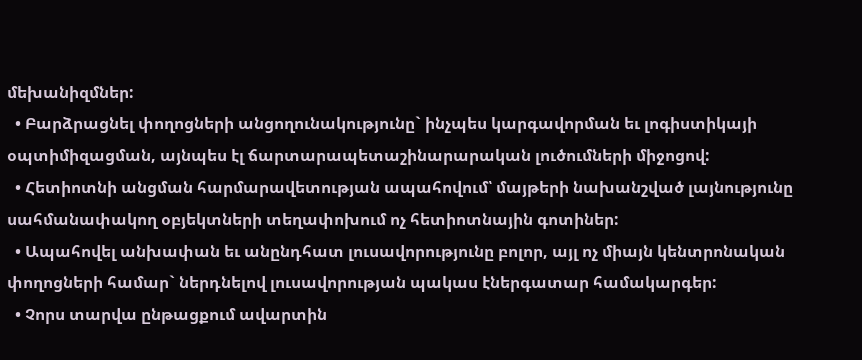մեխանիզմներ:
  • Բարձրացնել փողոցների անցողունակությունը` ինչպես կարգավորման եւ լոգիստիկայի օպտիմիզացման, այնպես էլ ճարտարապետաշինարարական լուծումների միջոցով:
  • Հետիոտնի անցման հարմարավետության ապահովում՝ մայթերի նախանշված լայնությունը սահմանափակող օբյեկտների տեղափոխում ոչ հետիոտնային գոտիներ:
  • Ապահովել անխափան եւ անընդհատ լուսավորությունը բոլոր, այլ ոչ միայն կենտրոնական փողոցների համար` ներդնելով լուսավորության պակաս էներգատար համակարգեր:
  • Չորս տարվա ընթացքում ավարտին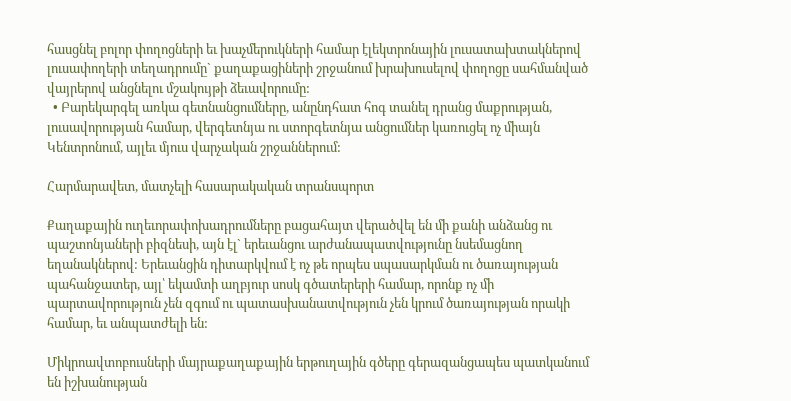հասցնել բոլոր փողոցների եւ խաչմերուկների համար էլեկտրոնային լուսատախտակներով լուսափողերի տեղադրումը` քաղաքացիների շրջանում խրախուսելով փողոցը սահմանված վայրերով անցնելու մշակույթի ձեւավորումը:
  • Բարեկարգել առկա գետնանցումները, անընդհատ հոգ տանել դրանց մաքրության, լուսավորության համար, վերգետնյա ու ստորգետնյա անցումներ կառուցել ոչ միայն Կենտրոնում, այլեւ մյուս վարչական շրջաններում:

Հարմարավետ, մատչելի հասարակական տրանսպորտ

Քաղաքային ուղեւորափոխադրումները բացահայտ վերածվել են մի քանի անձանց ու պաշտոնյաների բիզնեսի, այն էլ` երեւանցու արժանապատվությունը նսեմացնող եղանակներով: Երեւանցին դիտարկվում է ոչ թե որպես սպասարկման ու ծառայության պահանջատեր, այլ՝ եկամտի աղբյուր սոսկ գծատերերի համար, որոնք ոչ մի պարտավորություն չեն զգում ու պատասխանատվություն չեն կրում ծառայության որակի համար, եւ անպատժելի են:

Միկրոավտոբուսների մայրաքաղաքային երթուղային գծերը գերազանցապես պատկանում են իշխանության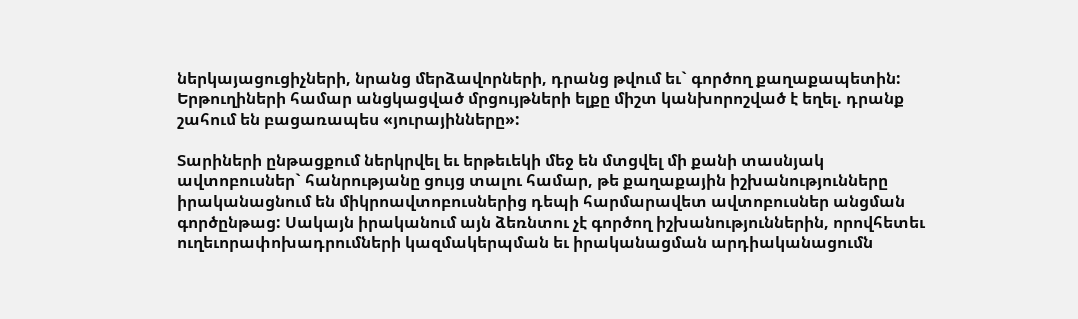ներկայացուցիչների, նրանց մերձավորների, դրանց թվում եւ` գործող քաղաքապետին: Երթուղիների համար անցկացված մրցույթների ելքը միշտ կանխորոշված է եղել. դրանք շահում են բացառապես «յուրայինները»:

Տարիների ընթացքում ներկրվել եւ երթեւեկի մեջ են մտցվել մի քանի տասնյակ ավտոբուսներ` հանրությանը ցույց տալու համար, թե քաղաքային իշխանությունները իրականացնում են միկրոավտոբուսներից դեպի հարմարավետ ավտոբուսներ անցման գործընթաց: Սակայն իրականում այն ձեռնտու չէ գործող իշխանություններին, որովհետեւ ուղեւորափոխադրումների կազմակերպման եւ իրականացման արդիականացումն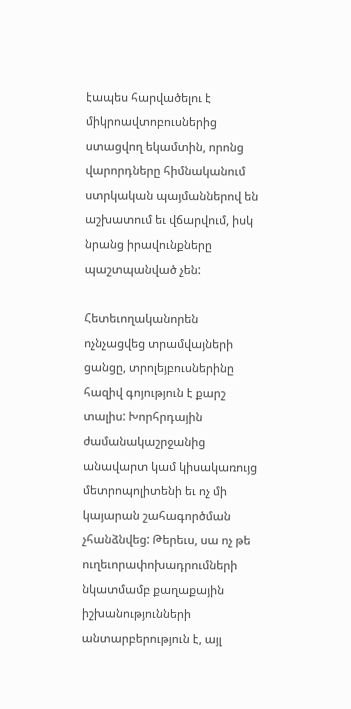էապես հարվածելու է միկրոավտոբուսներից ստացվող եկամտին, որոնց վարորդները հիմնականում ստրկական պայմաններով են աշխատում եւ վճարվում, իսկ նրանց իրավունքները պաշտպանված չեն:

Հետեւողականորեն ոչնչացվեց տրամվայների ցանցը, տրոլեյբուսներինը հազիվ գոյություն է քարշ տալիս: Խորհրդային ժամանակաշրջանից անավարտ կամ կիսակառույց մետրոպոլիտենի եւ ոչ մի կայարան շահագործման չհանձնվեց: Թերեւս, սա ոչ թե ուղեւորափոխադրումների նկատմամբ քաղաքային իշխանությունների անտարբերություն է, այլ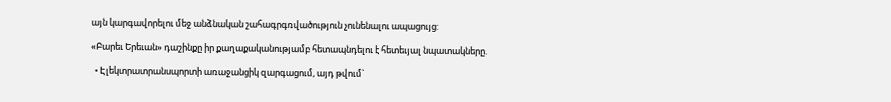այն կարգավորելու մեջ անձնական շահագրգռվածություն չունենալու ապացույց:

«Բարեւ Երեւան» դաշինքը իր քաղաքականությամբ հետապնդելու է հետեւյալ նպատակները.

  • Էլեկտրատրանսպորտի առաջանցիկ զարգացում, այդ թվում`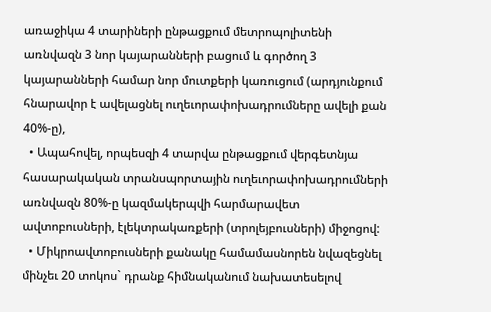առաջիկա 4 տարիների ընթացքում մետրոպոլիտենի առնվազն 3 նոր կայարանների բացում և գործող 3 կայարանների համար նոր մուտքերի կառուցում (արդյունքում հնարավոր է ավելացնել ուղեւորափոխադրումները ավելի քան 40%-ը),
  • Ապահովել, որպեսզի 4 տարվա ընթացքում վերգետնյա հասարակական տրանսպորտային ուղեւորափոխադրումների առնվազն 80%-ը կազմակերպվի հարմարավետ ավտոբուսների, էլեկտրակառքերի (տրոլեյբուսների) միջոցով:
  • Միկրոավտոբուսների քանակը համամասնորեն նվազեցնել մինչեւ 20 տոկոս` դրանք հիմնականում նախատեսելով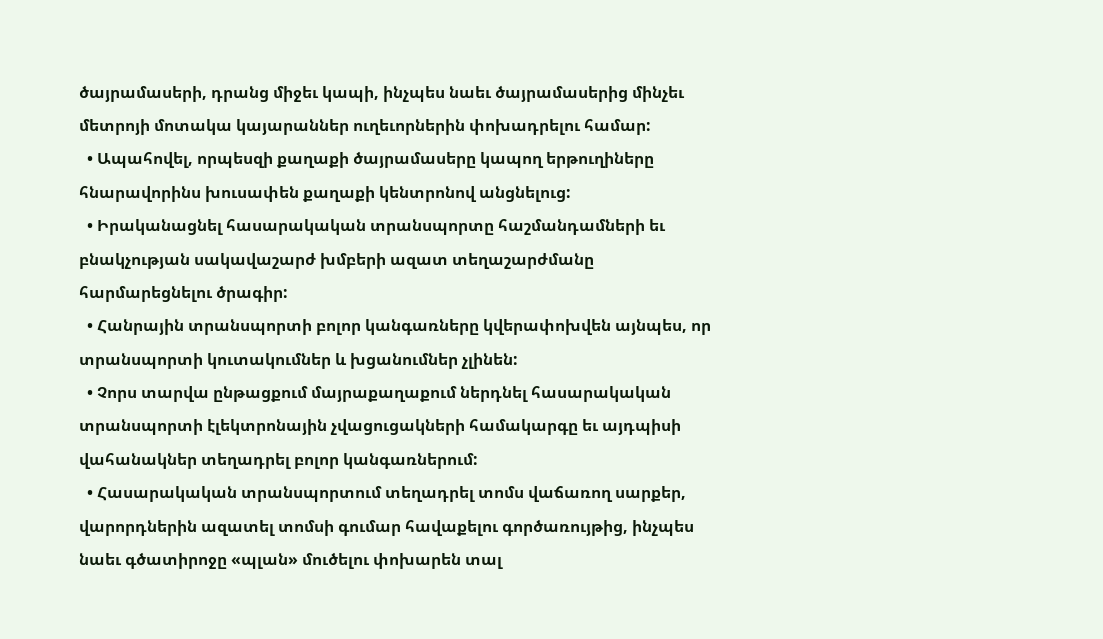ծայրամասերի, դրանց միջեւ կապի, ինչպես նաեւ ծայրամասերից մինչեւ մետրոյի մոտակա կայարաններ ուղեւորներին փոխադրելու համար:
  • Ապահովել, որպեսզի քաղաքի ծայրամասերը կապող երթուղիները հնարավորինս խուսափեն քաղաքի կենտրոնով անցնելուց:
  • Իրականացնել հասարակական տրանսպորտը հաշմանդամների եւ բնակչության սակավաշարժ խմբերի ազատ տեղաշարժմանը հարմարեցնելու ծրագիր:
  • Հանրային տրանսպորտի բոլոր կանգառները կվերափոխվեն այնպես, որ տրանսպորտի կուտակումներ և խցանումներ չլինեն:
  • Չորս տարվա ընթացքում մայրաքաղաքում ներդնել հասարակական տրանսպորտի էլեկտրոնային չվացուցակների համակարգը եւ այդպիսի վահանակներ տեղադրել բոլոր կանգառներում:
  • Հասարակական տրանսպորտում տեղադրել տոմս վաճառող սարքեր, վարորդներին ազատել տոմսի գումար հավաքելու գործառույթից, ինչպես նաեւ գծատիրոջը «պլան» մուծելու փոխարեն տալ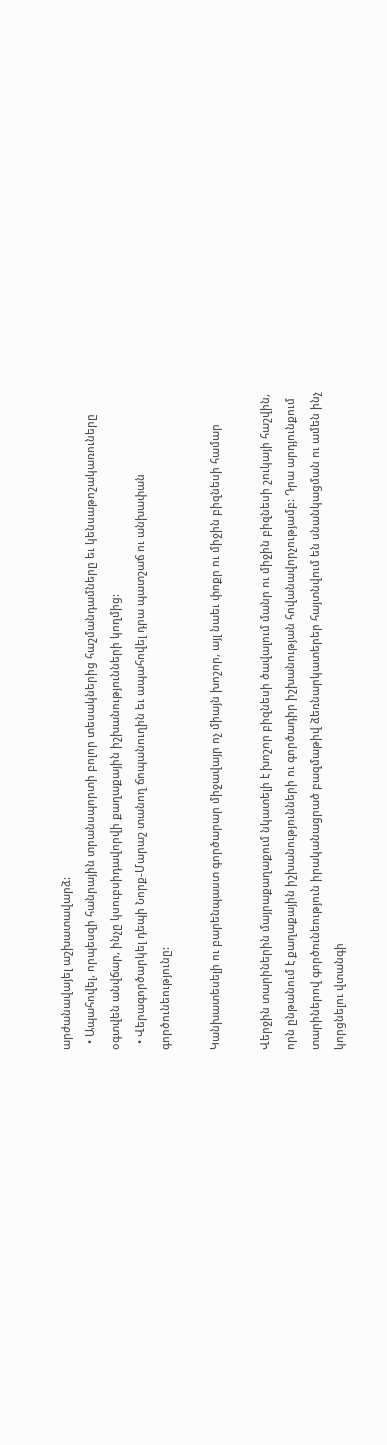արժանավայել աշխատավարձ:
  • Ապահովել, որպեսզի հանրային տրանսպորտի բոլոր տեսակներից հաշմանդամները եւ կենսաթոշակառուները օգտվեն անվճար, ինչը կսուբսիդավորվի քաղաքային իշխանությունների կողմից:
  • Վերագործարկել դեպի Նորք-Մարաշ տանող ճոպանուղին եւ ապահովել դրա պատշաճ ու անխափան գործունեությունը:

Կանխատեսելի ու բարենպաստ գործարար միջավայր ոչ միայն խոշոր, այլ նաեւ փոքր ու միջին բիզնեսի համար

Վերջին տարիներին մայրաքաղաքում նկատելի է խոշոր բիզնեսի ծավալում մանր ու միջին բիզնեսի շուկայի հաշվին, որն ընթանում է քաղաքային իշխանությունների ու գործադիր իշխանության հովանավորչությամբ: Դրա արդյունքում տարիներով գործունեություն իրականացրած բազմաթիվ ձեռնարկատերեր հայտնվում են սնանկացման ու ամեն ինչ կորցնելու վտանգի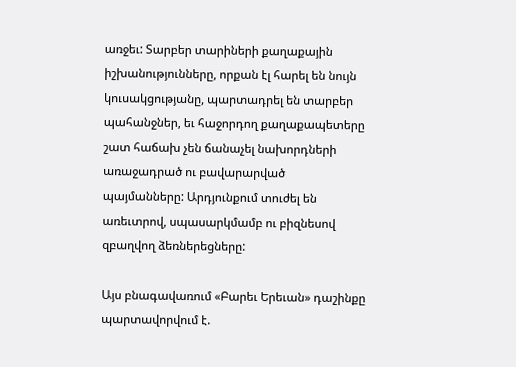առջեւ: Տարբեր տարիների քաղաքային իշխանությունները, որքան էլ հարել են նույն կուսակցությանը, պարտադրել են տարբեր պահանջներ, եւ հաջորդող քաղաքապետերը շատ հաճախ չեն ճանաչել նախորդների առաջադրած ու բավարարված պայմանները: Արդյունքում տուժել են առեւտրով, սպասարկմամբ ու բիզնեսով զբաղվող ձեռներեցները:

Այս բնագավառում «Բարեւ Երեւան» դաշինքը պարտավորվում է.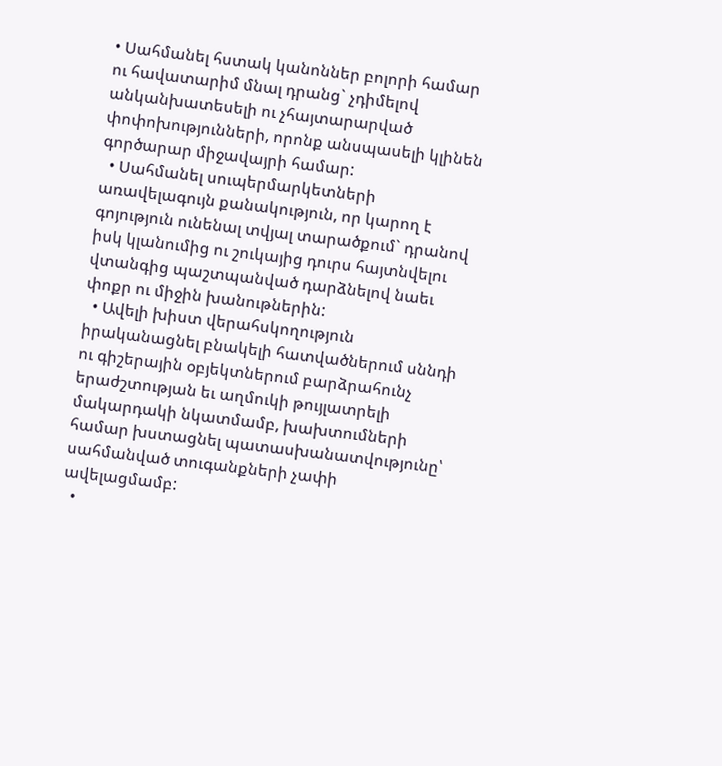• Սահմանել հստակ կանոններ բոլորի համար ու հավատարիմ մնալ դրանց` չդիմելով անկանխատեսելի ու չհայտարարված փոփոխությունների, որոնք անսպասելի կլինեն գործարար միջավայրի համար:
  • Սահմանել սուպերմարկետների առավելագույն քանակություն, որ կարող է գոյություն ունենալ տվյալ տարածքում` դրանով իսկ կլանումից ու շուկայից դուրս հայտնվելու վտանգից պաշտպանված դարձնելով նաեւ փոքր ու միջին խանութներին:
  • Ավելի խիստ վերահսկողություն իրականացնել բնակելի հատվածներում սննդի ու գիշերային օբյեկտներում բարձրահունչ երաժշտության եւ աղմուկի թույլատրելի մակարդակի նկատմամբ, խախտումների համար խստացնել պատասխանատվությունը՝ սահմանված տուգանքների չափի ավելացմամբ:
  •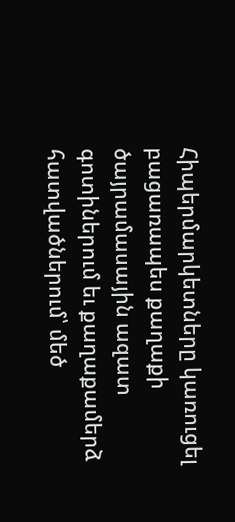Հիպերմարկետները կառուցել բացառապես քաղաքի ծայրամասային ազատ գոտիներում եւ քաղաքամերձ հատվածներում՝ մեծ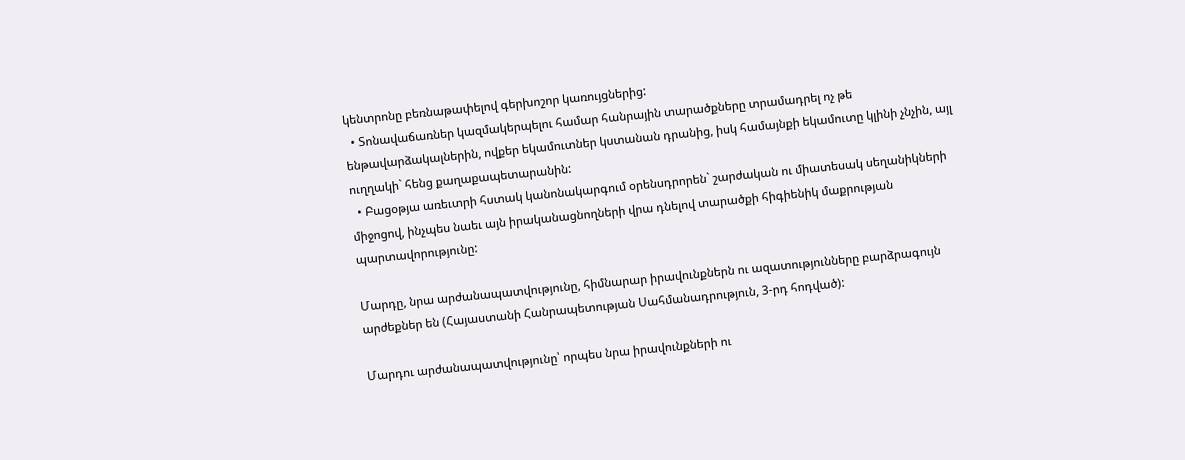կենտրոնը բեռնաթափելով գերխոշոր կառույցներից:
  • Տոնավաճառներ կազմակերպելու համար հանրային տարածքները տրամադրել ոչ թե ենթավարձակալներին, ովքեր եկամուտներ կստանան դրանից, իսկ համայնքի եկամուտը կլինի չնչին, այլ ուղղակի` հենց քաղաքապետարանին:
  • Բացօթյա առեւտրի հստակ կանոնակարգում օրենսդրորեն` շարժական ու միատեսակ սեղանիկների միջոցով, ինչպես նաեւ այն իրականացնողների վրա դնելով տարածքի հիգիենիկ մաքրության պարտավորությունը:

Մարդը, նրա արժանապատվությունը, հիմնարար իրավունքներն ու ազատությունները բարձրագույն արժեքներ են (Հայաստանի Հանրապետության Սահմանադրություն, 3-րդ հոդված):

Մարդու արժանապատվությունը՝ որպես նրա իրավունքների ու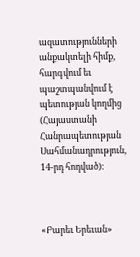ազատությունների անքակտելի հիմք, հարգվում եւ պաշտպանվում է պետության կողմից (Հայաստանի Հանրապետության Սահմանադրություն, 14-րդ հոդված):



«Բարեւ Երեւան»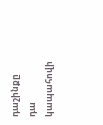դաշինքը դա կապահովի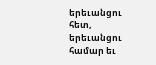երեւանցու հետ, երեւանցու համար եւ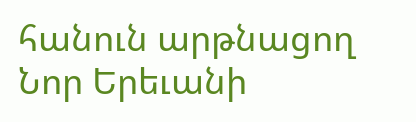հանուն արթնացող Նոր Երեւանի